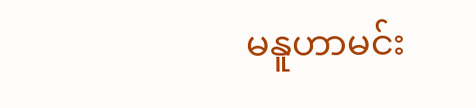မနူဟာမင်း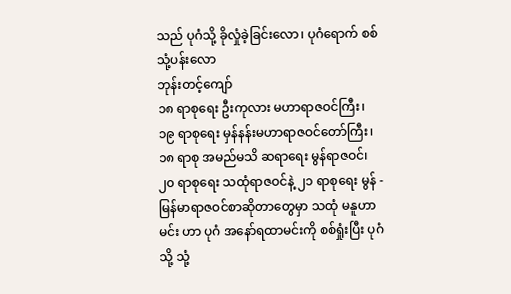သည် ပုဂံသို့ ခိုလှုံခဲ့ခြင်းလော၊ ပုဂံရောက် စစ်သုံ့ပန်းလော
ဘုန်းတင့်ကျော်
၁၈ ရာစုရေး ဦးကုလား မဟာရာဇဝင်ကြီး၊ ၁၉ ရာစုရေး မှန်နန်းမဟာရာဇဝင်တော်ကြီး၊ ၁၈ ရာစု အမည်မသိ ဆရာရေး မွန်ရာဇဝင်၊ ၂၀ ရာစုရေး သထုံရာဇဝင်နဲ့ ၂၁ ရာစုရေး မွန် - မြန်မာရာဇဝင်စာဆိုတာတွေမှာ သထုံ မနူဟာမင်း ဟာ ပုဂံ အနော်ရထာမင်းကို စစ်ရှုံးပြီး ပုဂံသို့ သုံ့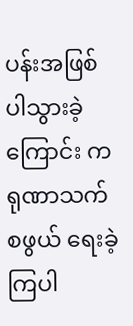ပန်းအဖြစ် ပါသွားခဲ့ကြောင်း ကရုဏာသက်စဖွယ် ရေးခဲ့ကြပါ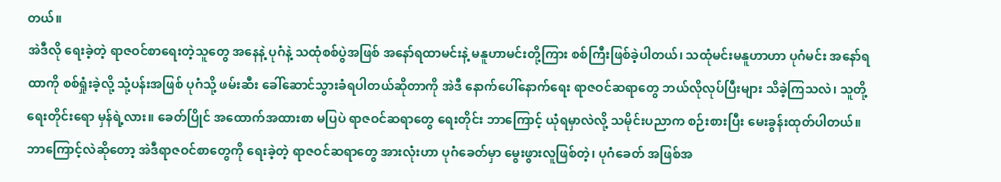တယ်။
အဲဒီလို ရေးခဲ့တဲ့ ရာဇဝင်စာရေးတဲ့သူတွေ အနေနဲ့ ပုဂံနဲ့ သထုံစစ်ပွဲအဖြစ် အနော်ရထာမင်းနဲ့ မနူဟာမင်းတို့ကြား စစ်ကြီးဖြစ်ခဲ့ပါတယ်၊ သထုံမင်းမနူဟာဟာ ပုဂံမင်း အနော်ရထာကို စစ်ရှုံးခဲ့လို့ သုံ့ပန်းအဖြစ် ပုဂံသို့ ဖမ်းဆီး ခေါ်ဆောင်သွားခံရပါတယ်ဆိုတာကို အဲဒီ နောက်ပေါ်နောက်ရေး ရာဇဝင်ဆရာတွေ ဘယ်လိုလုပ်ပြီးများ သိခဲ့ကြသလဲ၊ သူတို့ ရေးတိုင်းရော မှန်ရဲ့လား။ ခေတ်ပြိုင် အထောက်အထားစာ မပြပဲ ရာဇဝင်ဆရာတွေ ရေးတိုင်း ဘာကြောင့် ယုံရမှာလဲလို့ သမိုင်းပညာက စဉ်းစားပြီး မေးခွန်းထုတ်ပါတယ်။
ဘာကြောင့်လဲဆိုတော့ အဲဒီရာဇဝင်စာတွေကို ရေးခဲ့တဲ့ ရာဇဝင်ဆရာတွေ အားလုံးဟာ ပုဂံခေတ်မှာ မွေးဖွားလူဖြစ်တဲ့၊ ပုဂံခေတ် အဖြစ်အ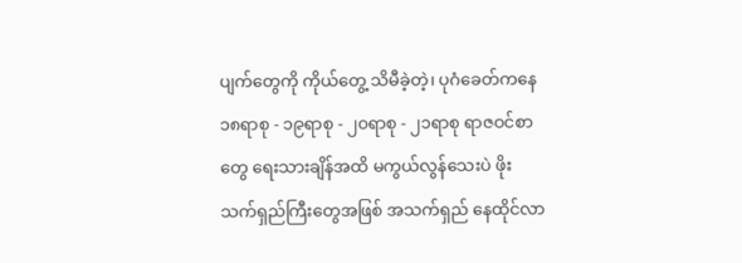ပျက်တွေကို ကိုယ်တွေ့ သိမီခဲ့တဲ့၊ ပုဂံခေတ်ကနေ ၁၈ရာစု - ၁၉ရာစု - ၂၀ရာစု - ၂၁ရာစု ရာဇဝင်စာတွေ ရေးသားချိန်အထိ မကွယ်လွန်သေးပဲ ဖိုးသက်ရှည်ကြီးတွေအဖြစ် အသက်ရှည် နေထိုင်လာ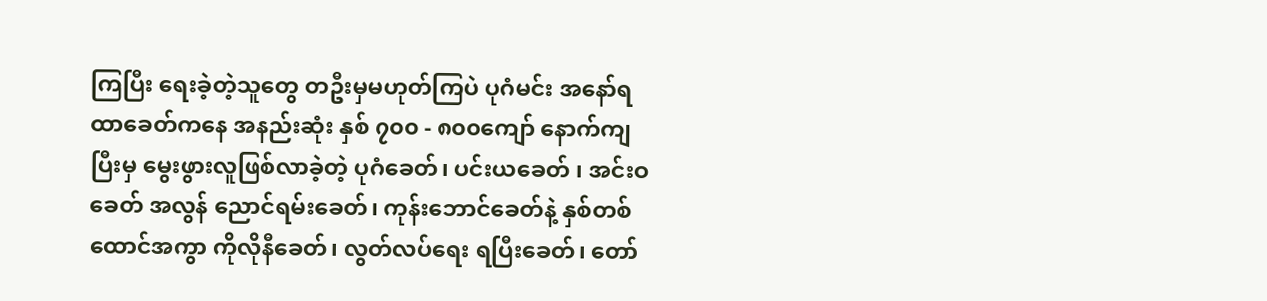ကြပြီး ရေးခဲ့တဲ့သူတွေ တဦးမှမဟုတ်ကြပဲ ပုဂံမင်း အနော်ရထာခေတ်ကနေ အနည်းဆုံး နှစ် ၇၀၀ - ၈၀၀ကျော် နောက်ကျပြီးမှ မွေးဖွားလူဖြစ်လာခဲ့တဲ့ ပုဂံခေတ်၊ ပင်းယခေတ် ၊ အင်းဝခေတ် အလွန် ညောင်ရမ်းခေတ်၊ ကုန်းဘောင်ခေတ်နဲ့ နှစ်တစ်ထောင်အကွာ ကိုလိုနီခေတ်၊ လွတ်လပ်ရေး ရပြီးခေတ်၊ တော်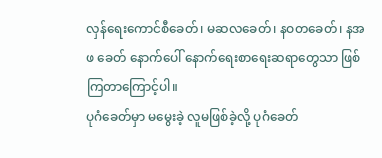လှန်ရေးကောင်စီခေတ်၊ မဆလခေတ်၊ နဝတခေတ်၊ နအဖ ခေတ် နောက်ပေါ် နောက်ရေးစာရေးဆရာတွေသာ ဖြစ်ကြတာကြောင့်ပါ။
ပုဂံခေတ်မှာ မမွေးခဲ့ လူမဖြစ်ခဲ့လို့ ပုဂံခေတ်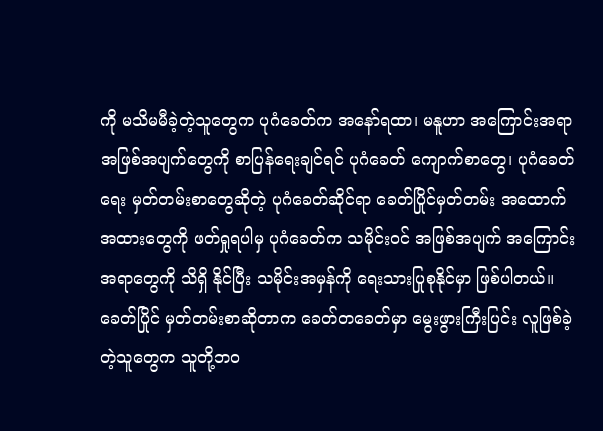ကို မသိမမီခဲ့တဲ့သူတွေက ပုဂံခေတ်က အနော်ရထာ၊ မနူဟာ အကြောင်းအရာ အဖြစ်အပျက်တွေကို စာပြန်ရေးချင်ရင် ပုဂံခေတ် ကျောက်စာတွေ၊ ပုဂံခေတ်ရေး မှတ်တမ်းစာတွေဆိုတဲ့ ပုဂံခေတ်ဆိုင်ရာ ခေတ်ပြိုင်မှတ်တမ်း အထောက်အထားတွေကို ဖတ်ရှုရပါမှ ပုဂံခေတ်က သမိုင်းဝင် အဖြစ်အပျက် အကြောင်းအရာတွေကို သိရှိ နိုင်ပြီး သမိုင်းအမှန်ကို ရေးသားပြုစုနိုင်မှာ ဖြစ်ပါတယ်။
ခေတ်ပြိုင် မှတ်တမ်းစာဆိုတာက ခေတ်တခေတ်မှာ မွေးဖွားကြီးပြင်း လူဖြစ်ခဲ့တဲ့သူတွေက သူတို့ဘဝ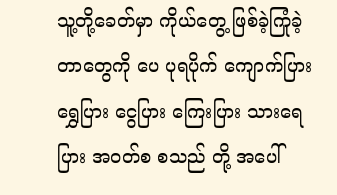သူ့တို့ခေတ်မှာ ကိုယ်တွေ့ ဖြစ်ခဲ့ကြုံခဲ့တာတွေကို ပေ ပုရပိုက် ကျောက်ပြား ရွှေပြား ငွေပြား ကြေးပြား သားရေပြား အဝတ်စ စသည် တို့ အပေါ်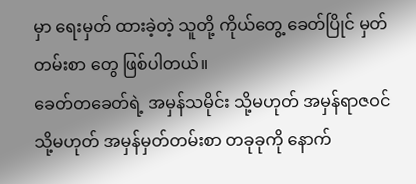မှာ ရေးမှတ် ထားခဲ့တဲ့ သူတို့ ကိုယ်တွေ့ ခေတ်ပြိုင် မှတ်တမ်းစာ တွေ ဖြစ်ပါတယ်။
ခေတ်တခေတ်ရဲ့ အမှန်သမိုင်း သို့မဟုတ် အမှန်ရာဇဝင် သို့မဟုတ် အမှန်မှတ်တမ်းစာ တခုခုကို နောက်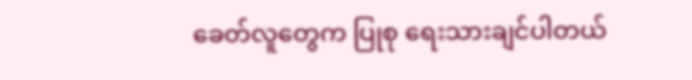ခေတ်လူတွေက ပြုစု ရေးသားချင်ပါတယ်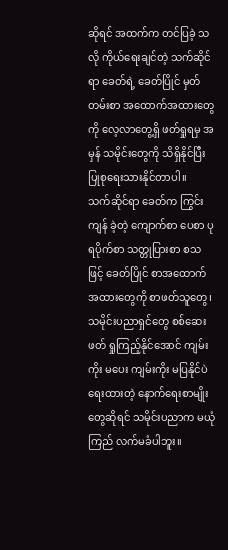ဆိုရင် အထက်က တင်ပြခဲ့ သလို ကိုယ်ရေးချင်တဲ့ သက်ဆိုင်ရာ ခေတ်ရဲ့ ခေတ်ပြိုင် မှတ်တမ်းစာ အထောက်အထားတွေကို လေ့လာတွေ့ရှိ ဖတ်ရှုရမှ အမှန် သမိုင်းတွေကို သိရှိနိုင်ပြီး ပြုစုရေးသားနိုင်တာပါ။
သက်ဆိုင်ရာ ခေတ်က ကြွင်းကျန် ခဲ့တဲ့ ကျောက်စာ ပေစာ ပုရပိုက်စာ သတ္တုပြားစာ စသဖြင့် ခေတ်ပြိုင် စာအထောက်အထားတွေကို စာဖတ်သူတွေ၊ သမိုင်းပညာရှင်တွေ စစ်ဆေး ဖတ် ရှုကြည့်နိုင်အောင် ကျမ်းကိုး မပေး ကျမ်းကိုး မပြနိုင်ပဲ ရေးထားတဲ့ နောက်ရေးစာမျိုးတွေဆိုရင် သမိုင်းပညာက မယုံကြည် လက်မခံပါဘူး။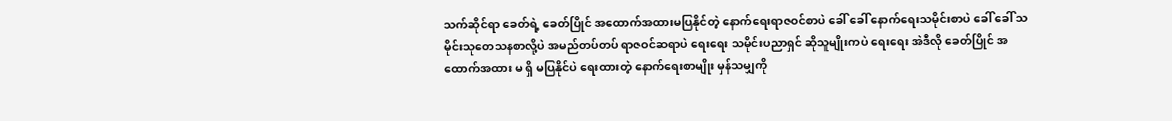သက်ဆိုင်ရာ ခေတ်ရဲ့ ခေတ်ပြိုင် အထောက်အထားမပြနိုင်တဲ့ နောက်ရေးရာဇဝင်စာပဲ ခေါ် ခေါ် နောက်ရေးသမိုင်းစာပဲ ခေါ် ခေါ် သမိုင်းသုတေသနစာလို့ပဲ အမည်တပ်တပ် ရာဇဝင်ဆရာပဲ ရေးရေး သမိုင်းပညာရှင် ဆိုသူမျိုးကပဲ ရေးရေး အဲဒီလို ခေတ်ပြိုင် အထောက်အထား မ ရှိ မပြနိုင်ပဲ ရေးထားတဲ့ နောက်ရေးစာမျိုး မှန်သမျှကို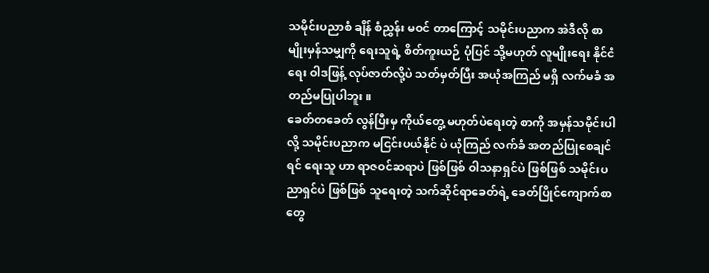သမိုင်းပညာစံ ချိန် စံညွှန်း မဝင် တာကြောင့် သမိုင်းပညာက အဲဒီလို စာမျိုးမှန်သမျှကို ရေးသူရဲ့ စိတ်ကူးယဉ် ပုံပြင် သို့မဟုတ် လူမျိုးရေး နိုင်ငံရေး ဝါဒဖြန့် လုပ်ဇာတ်လို့ပဲ သတ်မှတ်ပြီး အယုံအကြည် မရှိ လက်မခံ အတည်မပြုပါဘူး။
ခေတ်တခေတ် လွန်ပြီးမှ ကိုယ်တွေ့ မဟုတ်ပဲရေးတဲ့ စာကို အမှန်သမိုင်းပါလို့ သမိုင်းပညာက မငြင်းပယ်နိုင် ပဲ ယုံကြည် လက်ခံ အတည်ပြုစေချင်ရင် ရေးသူ ဟာ ရာဇဝင်ဆရာပဲ ဖြစ်ဖြစ် ဝါသနာရှင်ပဲ ဖြစ်ဖြစ် သမိုင်းပညာရှင်ပဲ ဖြစ်ဖြစ် သူရေးတဲ့ သက်ဆိုင်ရာခေတ်ရဲ့ ခေတ်ပြိုင်ကျောက်စာတွေ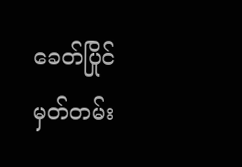ခေတ်ပြိုင်မှတ်တမ်း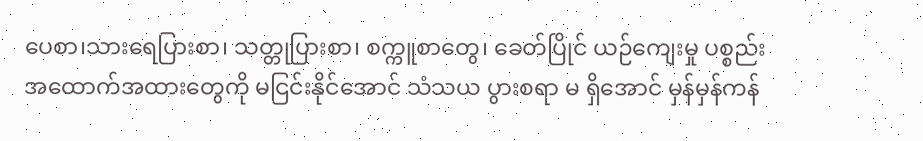ပေစာ၊သားရေပြားစာ၊ သတ္တုပြားစာ၊ စက္ကူစာတွေ၊ ခေတ်ပြိုင် ယဉ်ကျေးမှု ပစ္စည်း အထောက်အထားတွေကို မငြင်းနိုင်အောင် သံသယ ပွားစရာ မ ရှိအောင် မှန်မှန်ကန်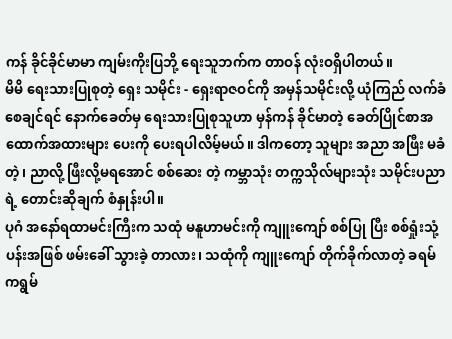ကန် ခိုင်ခိုင်မာမာ ကျမ်းကိုးပြဘို့ ရေးသူဘက်က တာဝန် လုံးဝရှိပါတယ်။
မိမိ ရေးသားပြုစုတဲ့ ရှေး သမိုင်း - ရှေးရာဇဝင်ကို အမှန်သမိုင်းလို့ ယုံကြည် လက်ခံ စေချင်ရင် နောက်ခေတ်မှ ရေးသားပြုစုသူဟာ မှန်ကန် ခိုင်မာတဲ့ ခေတ်ပြိုင်စာအထောက်အထားများ ပေးကို ပေးရပါလိမ့်မယ်။ ဒါကတော့ သူများ အညာ အဖြီး မခံတဲ့၊ ညာလို့ ဖြီးလို့မရအောင် စစ်ဆေး တဲ့ ကမ္ဘာသုံး တက္ကသိုလ်များသုံး သမိုင်းပညာရဲ့ တောင်းဆိုချက် စံနှုန်းပါ။
ပုဂံ အနော်ရထာမင်းကြီးက သထုံ မနူဟာမင်းကို ကျူးကျော် စစ်ပြု ပြီး စစ်ရှုံးသုံ့ပန်းအဖြစ် ဖမ်းခေါ် သွားခဲ့ တာလား၊ သထုံကို ကျူးကျော် တိုက်ခိုက်လာတဲ့ ခရမ် ကရွမ်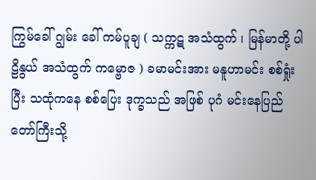ကြွမ်ခေါ် ဂျွမ်း ခေါ် ကမ်ပူချ ( သက္ကဋ အသံထွက် ၊ မြန်မာတို့ ပါဠိနွယ် အသံထွက် ကမ္ဗောဇ ) ခမာမင်းအား မနူဟာမင်း စစ်ရှုံးပြီး သထုံကနေ စစ်ပြေး ဒုက္ခသည် အဖြစ် ပုဂံ မင်းနေပြည်တော်ကြီးသို့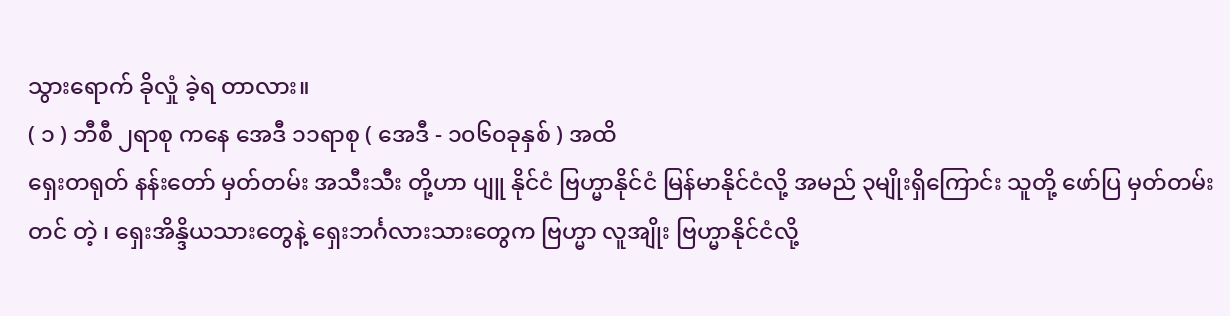သွားရောက် ခိုလှုံ ခဲ့ရ တာလား။
( ၁ ) ဘီစီ ၂ရာစု ကနေ အေဒီ ၁၁ရာစု ( အေဒီ - ၁၀၆၀ခုနှစ် ) အထိ
ရှေးတရုတ် နန်းတော် မှတ်တမ်း အသီးသီး တို့ဟာ ပျူ နိုင်ငံ ဗြဟ္မာနိုင်ငံ မြန်မာနိုင်ငံလို့ အမည် ၃မျိုးရှိကြောင်း သူတို့ ဖော်ပြ မှတ်တမ်းတင် တဲ့ ၊ ရှေးအိန္ဒိယသားတွေနဲ့ ရှေးဘင်္ဂလားသားတွေက ဗြဟ္မာ လူအျိုး ဗြဟ္မာနိုင်ငံလို့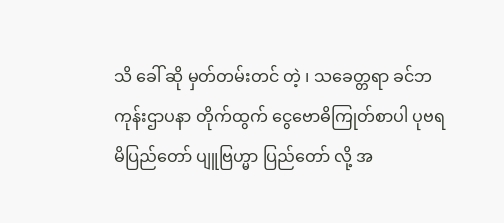သိ ခေါ် ဆို မှတ်တမ်းတင် တဲ့ ၊ သခေတ္တရာ ခင်ဘကုန်းဌာပနာ တိုက်ထွက် ငွေဗောဓိကြုတ်စာပါ ပုဗရမိပြည်တော် ပျူဗြဟ္မာ ပြည်တော် လို့ အ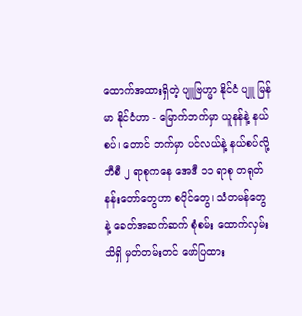ထောက်အထားရှိတဲ့ ပျူဗြဟ္မာ နိုင်ငံ ပျူ မြန်မာ နိုင်ငံဟာ - မြောက်ဘက်မှာ ယူနန်နဲ့ နယ်စပ်၊ တောင် ဘက်မှာ ပင်လယ်နဲ့ နယ်စပ်လို့ ဘီစီ ၂ ရာစုကနေ အေဒီ ၁၁ ရာစု တရုတ်နန်းတော်တွေဟာ စပိုင်တွေ၊ သံတမန်တွေ နဲ့ ခေတ်အဆက်ဆက် စုံစမ်း ထောက်လှမ်း သိရှိ မှတ်တမ်းတင် ဖော်ပြထား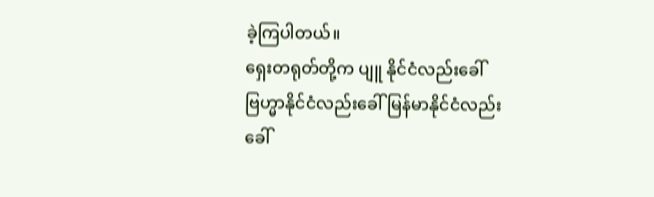ခဲ့ကြပါတယ်။
ရှေးတရုတ်တို့က ပျူ နိုင်ငံလည်းခေါ် ဗြဟ္မာနိုင်ငံလည်းခေါ် မြန်မာနိုင်ငံလည်းခေါ်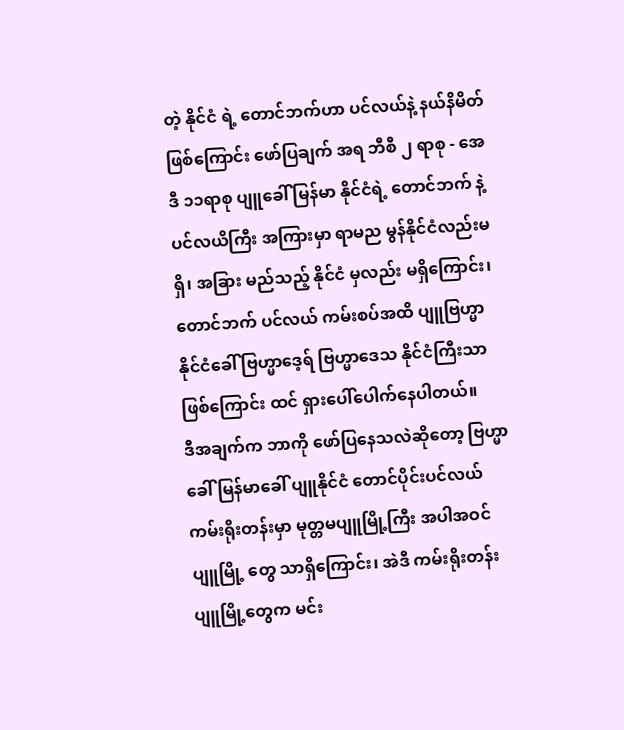တဲ့ နိုင်ငံ ရဲ့ တောင်ဘက်ဟာ ပင်လယ်နဲ့ နယ်နိမိတ် ဖြစ်ကြောင်း ဖော်ပြချက် အရ ဘီစီ ၂ ရာစု - အေဒီ ၁၁ရာစု ပျူခေါ် မြန်မာ နိုင်ငံရဲ့ တောင်ဘက် နဲ့ ပင်လယိကြီး အကြားမှာ ရာမည မွန်နိုင်ငံလည်းမရှိ၊ အခြား မည်သည့် နိုင်ငံ မှလည်း မရှိကြောင်း၊ တောင်ဘက် ပင်လယ် ကမ်းစပ်အထိ ပျူဗြဟ္မာ နိုင်ငံခေါ် ဗြဟ္မာဒေ့ရ် ဗြဟ္မာဒေသ နိုင်ငံကြီးသာ ဖြစ်ကြောင်း ထင် ရှားပေါ်ပေါက်နေပါတယ်။
ဒီအချက်က ဘာကို ဖော်ပြနေသလဲဆိုတော့ ဗြဟ္မာခေါ် မြန်မာခေါ် ပျူနိုင်ငံ တောင်ပိုင်းပင်လယ် ကမ်းရိုးတန်းမှာ မုတ္တမပျူမြို့ကြီး အပါအဝင် ပျူမြို့ တွေ သာရှိကြောင်း၊ အဲဒီ ကမ်းရိုးတန်း ပျူမြို့တွေက မင်း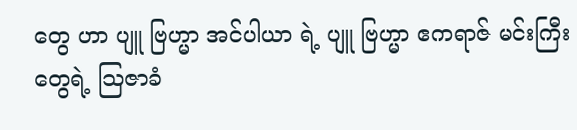တွေ ဟာ ပျူ ဗြဟ္မာ အင်ပါယာ ရဲ့ ပျူ ဗြဟ္မာ ဧကရာဇ် မင်းကြီး တွေရဲ့ သြဇာခံ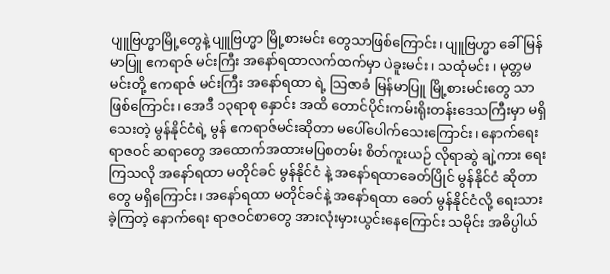ပျူဗြဟ္မာမြို့တွေနဲ့ ပျူဗြဟ္မာ မြို့စားမင်း တွေသာဖြစ်ကြောင်း၊ ပျူဗြဟ္မာ ခေါ် မြန်မာပြူ ဧကရာဇ် မင်းကြီး အနော်ရထာလက်ထက်မှာ ပဲခူးမင်း ၊ သထုံမင်း ၊ မုတ္တမမင်းတို့ ဧကရာဇ် မင်းကြီး အနော်ရထာ ရဲ့ သြဇာခံ မြန်မာပြူ မြို့စားမင်းတွေ သာဖြစ်ကြောင်း၊ အေဒီ ၁၃ရာစု နှောင်း အထိ တောင်ပိုင်းကမ်းရိုးတန်းဒေသကြီးမှာ မရှိ သေးတဲ့ မွန်နိုင်ငံရဲ့ မွန် ဧကရာဇ်မင်းဆိုတာ မပေါ်ပေါက်သေးကြောင်း၊ နောက်ရေးရာဇဝင် ဆရာတွေ အထောက်အထားမပြစတမ်း စိတ်ကူးယဉ် လိုရာဆွဲ ချဲ့ကား ရေးကြသလို အနော်ရထာ မတိုင်ခင် မွန်နိုင်ငံ နဲ့ အနော်ရထာခေတ်ပြိုင် မွန်နိုင်ငံ ဆိုတာ တွေ မရှိကြောင်း၊ အနော်ရထာ မတိုင်ခင်နဲ့ အနော်ရထာ ခေတ် မွန်နိုင်ငံလို့ ရေးသားခဲ့ကြတဲ့ နောက်ရေး ရာဇဝင်စာတွေ အားလုံးမှားယွင်းနေကြောင်း သမိုင်း အဓိပ္ပါယ်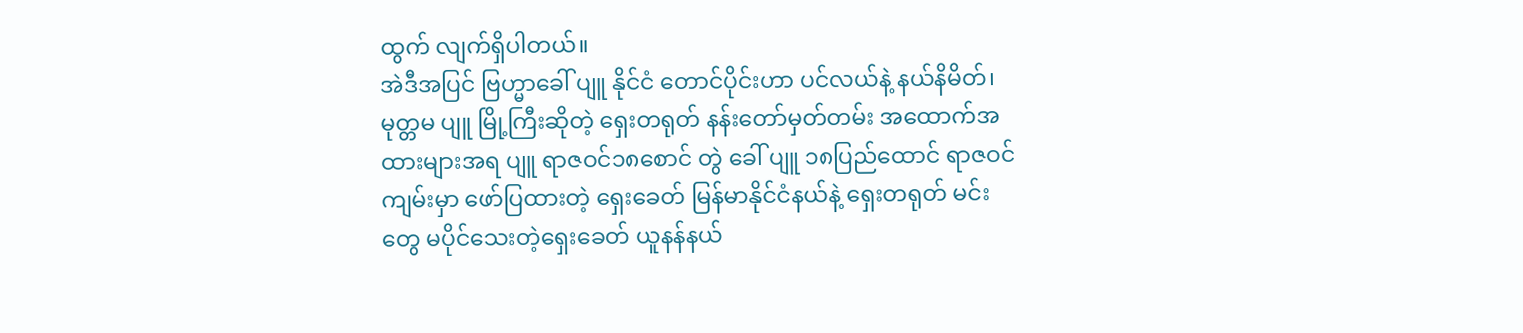ထွက် လျက်ရှိပါတယ်။
အဲဒီအပြင် ဗြဟ္မာခေါ် ပျူ နိုင်ငံ တောင်ပိုင်းဟာ ပင်လယ်နဲ့ နယ်နိမိတ်၊ မုတ္တမ ပျူ မြို့ကြီးဆိုတဲ့ ရှေးတရုတ် နန်းတော်မှတ်တမ်း အထောက်အထားများအရ ပျူ ရာဇဝင်၁၈စောင် တွဲ ခေါ် ပျူ ၁၈ပြည်ထောင် ရာဇဝင် ကျမ်းမှာ ဖော်ပြထားတဲ့ ရှေးခေတ် မြန်မာနိုင်ငံနယ်နဲ့ ရှေးတရုတ် မင်းတွေ မပိုင်သေးတဲ့ရှေးခေတ် ယူနန်နယ်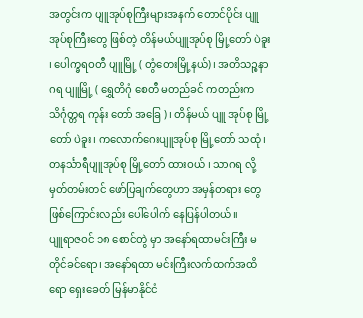အတွင်းက ပျူအုပ်စုကြီးများအနက် တောင်ပိုင်း ပျူအုပ်စုကြီးတွေ ဖြစ်တဲ့ တိန်မယ်ပျူအုပ်စု မြို့တော် ပဲခူး ၊ ပေါက္ခရဝတီ ပျူမြို့ ( တွံတေးမြို့နယ်)၊ အတိသဉ္စနာဂရ ပျူမြို့ ( ရွှေတိဂုံ စေတီ မတည်ခင် ကတည်းက သိင်္ဂုတ္တရ ကုန်း တော် အခြေ )၊ တိန်မယ် ပျူ အုပ်စု မြို့တော် ပဲခူး၊ ကလောက်ဂေးပျူအုပ်စု မြို့တော် သထုံ ၊ တနင်္သာရီပျူအုပ်စု မြို့တော် ထားဝယ် ၊ သာဂရ လို့ မှတ်တမ်းတင် ဖော်ပြချက်တွေဟာ အမှန်တရား တွေ ဖြစ်ကြောင်းလည်း ပေါ်ပေါက် နေပြန်ပါတယ်။
ပျူရာဇဝင် ၁၈ စောင်တွဲ မှာ အနော်ရထာမင်းကြီး မတိုင်ခင်ရော၊ အနော်ရထာ မင်းကြီးလက်ထက်အထိရော ရှေးခေတ် မြန်မာနိုင်ငံ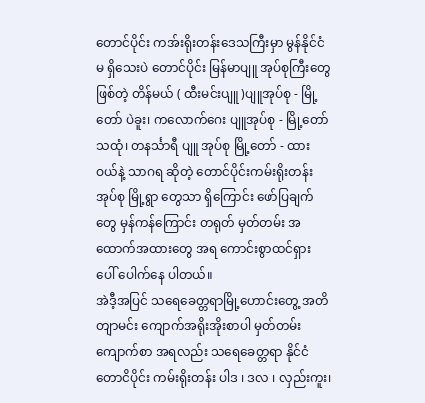တောင်ပိုင်း ကအ်းရိုးတန်းဒေသကြီးမှာ မွန်နိုင်ငံမ ရှိသေးပဲ တောင်ပိုင်း မြန်မာပျူ အုပ်စုကြီးတွေဖြစ်တဲ့ တိန်မယ် ( ထီးမင်းပျူ )ပျူအုပ်စု - မြို့တော် ပဲခူး၊ ကလောက်ဂေး ပျူအုပ်စု - မြို့တော် သထုံ၊ တနင်္သာရီ ပျူ အုပ်စု မြို့တော် - ထားဝယ်နဲ့ သာဂရ ဆိုတဲ့ တောင်ပိုင်းကမ်းရိုးတန်း အုပ်စု မြို့ရွာ တွေသာ ရှိကြောင်း ဖော်ပြချက်တွေ မှန်ကန်ကြောင်း တရုတ် မှတ်တမ်း အထောက်အထားတွေ အရ ကောင်းစွာထင်ရှား ပေါ် ပေါက်နေ ပါတယ်။
အဲဒီ့အပြင် သရေခေတ္တရာမြို့ဟောင်းတွေ့ အတိတျာမင်း ကျောက်အရိုးအိုးစာပါ မှတ်တမ်းကျောက်စာ အရလည်း သရေခေတ္တရာ နိုင်ငံ တောငိပိုင်း ကမ်းရိုးတန်း ပါဒ ၊ ဒလ ၊ လှည်းကူး၊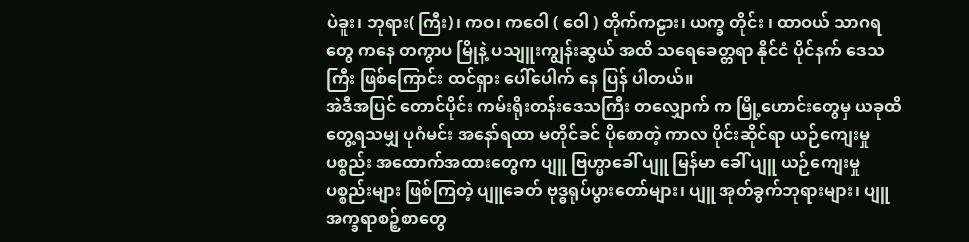ပဲခူး၊ ဘုရား( ကြီး)၊ ကဝ၊ ကဝေါ ( ဝေါ ) တိုက်ကဠား၊ ယက္ခ တိုင်း ၊ ထာဝယ် သာဂရ တွေ ကနေ တကွာပ မြိုနဲ့ ပသျူးကျွန်းဆွယ် အထိ သရေခေတ္တရာ နိုင်ငံ ပိုင်နက် ဒေသကြီး ဖြစ်ကြောင်း ထင်ရှား ပေါ်ပေါက် နေ ပြန် ပါတယ်။
အဲဒီအပြင် တောင်ပိုင်း ကမ်းရိုးတန်းဒေသကြီး တလျှောက် က မြို့ဟောင်းတွေမှ ယခုထိ တွေ့ရသမျှ ပုဂံမင်း အနော်ရထာ မတိုင်ခင် ပိုစောတဲ့ ကာလ ပိုင်းဆိုင်ရာ ယဉ်ကျေးမှု ပစ္စည်း အထောက်အထားတွေက ပျူ ဗြဟ္မာခေါ် ပျူ မြန်မာ ခေါ် ပျူ ယဉ်ကျေးမှု ပစ္စည်းများ ဖြစ်ကြတဲ့ ပျူခေတ် ဗုဒ္ဓရုပ်ပွားတော်များ၊ ပျူ အုတ်ခွက်ဘုရားများ၊ ပျူအက္ခရာစဉ့်စာတွေ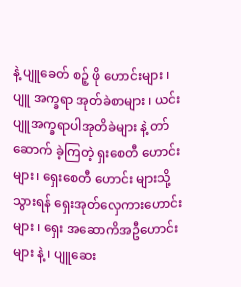နဲ့ ပျူခေတ် စဉ့် ဖို ဟောင်းများ ၊ ပျူ အက္ခရာ အုတ်ခဲစာများ ၊ ယင်း ပျူအက္ခရာပါအုတိခဲများ နဲ့ တာ် ဆောက် ခဲ့ကြတဲ့ ရှးစေတီ ဟောင်းများ၊ ရှေးစေတီ ဟောင်း များသို့ သွားရန် ရှေးအုတ်လှေကားဟောင်းများ ၊ ရှေး အဆောကိအဦဟောင်းများ နဲ့ ၊ ပျူဆေး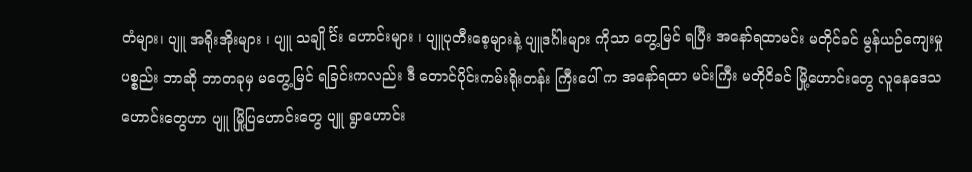တံများ၊ ပျူ အရိုးအိုးများ ၊ ပျူ သချို င်္င်း ဟောင်းများ ၊ ပျူပုတီးစေ့များနဲ့ ပျူဒင်္ဂါးများ ကိုသာ တွေ့မြင် ရပြီး အနော်ရထာမင်း မတိုင်ခင် မွန်ယဉ်ကျေးမှု ပစ္စည်း ဘာဆို ဘာတခုမှ မတွေ့မြင် ရခြင်းကလည်း ဒီ တောင်ပိုင်းကမ်းရိုးတန်း ကြီးပေါ် က အနော်ရထာ မင်းကြီး မတိုငိခင် မြို့ဟောင်းတွေ လူနေဒေသ ဟောင်းတွေဟာ ပျူ မြို့ပြဟောင်းတွေ ပျူ ရွာဟောင်း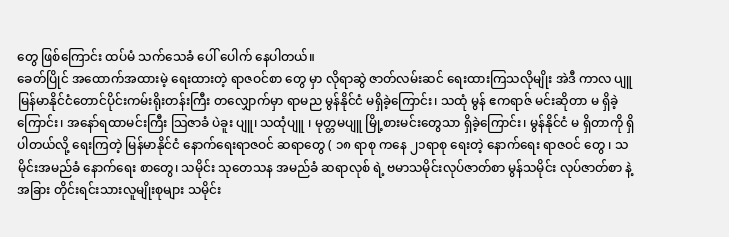တွေ ဖြစ်ကြောင်း ထပ်မံ သက်သေခံ ပေါ် ပေါက် နေပါတယ်။
ခေတ်ပြိုင် အထောက်အထားမဲ့ ရေးထားတဲ့ ရာဇဝင်စာ တွေ မှာ လိုရာဆွဲ ဇာတ်လမ်းဆင် ရေးထားကြသလိုမျိုး အဲဒီ ကာလ ပျူ မြန်မာနိုင်ငံတောင်ပိုင်းကမ်းရိုးတန်းကြီး တလျှောက်မှာ ရာမည မွန်နိုင်ငံ မရှိခဲ့ကြောင်း၊ သထုံ မွန် ဧကရာဇ် မင်းဆိုတာ မ ရှိခဲ့ကြောင်း၊ အနော်ရထာမင်းကြီး သြဇာခံ ပဲခူး ပျူ၊ သထုံပျူ ၊ မုတ္တမပျူ မြို့စားမင်းတွေသာ ရှိခဲ့ကြောင်း၊ မွန်နိုင်ငံ မ ရှိတာကို ရှိပါတယ်လို့ ရေးကြတဲ့ မြန်မာနိုင်ငံ နောက်ရေးရာဇဝင် ဆရာတွေ ( ၁၈ ရာစု ကနေ ၂၁ရာစု ရေးတဲ့ နောက်ရေး ရာဇဝင် တွေ ၊ သမိုင်းအမည်ခံ နောက်ရေး စာတွေ၊ သမိုင်း သုတေသန အမည်ခံ ဆရာလုစ် ရဲ့ ဗမာသမိုင်းလုပ်ဇာတ်စာ မွန်သမိုင်း လုပ်ဇာတ်စာ နဲ့ အခြား တိုင်းရင်းသားလူမျိုးစုများ သမိုင်း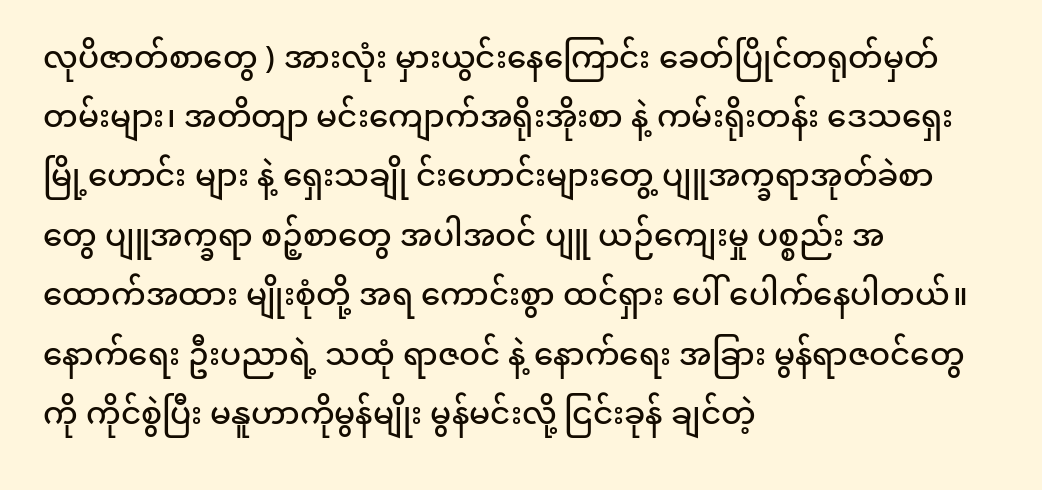လုပိဇာတ်စာတွေ ) အားလုံး မှားယွင်းနေကြောင်း ခေတ်ပြိုင်တရုတ်မှတ်တမ်းများ၊ အတိတျာ မင်းကျောက်အရိုးအိုးစာ နဲ့ ကမ်းရိုးတန်း ဒေသရှေး မြို့ဟောင်း များ နဲ့ ရှေးသချို င်းဟောင်းများတွေ့ ပျူအက္ခရာအုတ်ခဲစာတွေ ပျူအက္ခရာ စဉ့်စာတွေ အပါအဝင် ပျူ ယဉ်ကျေးမှု ပစ္စည်း အထောက်အထား မျိုးစုံတို့ အရ ကောင်းစွာ ထင်ရှား ပေါ် ပေါက်နေပါတယ်။
နောက်ရေး ဦးပညာရဲ့ သထုံ ရာဇဝင် နဲ့ နောက်ရေး အခြား မွန်ရာဇဝင်တွေကို ကိုင်စွဲပြီး မနူဟာကိုမွန်မျိုး မွန်မင်းလို့ ငြင်းခုန် ချင်တဲ့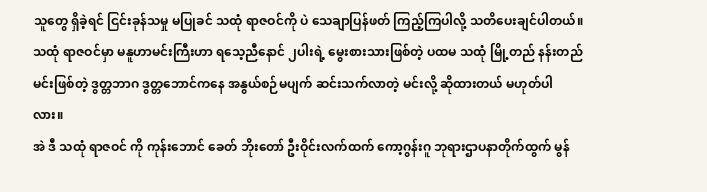သူတွေ ရှိခဲ့ရင် ငြင်းခုန်သမှု မပြုခင် သထုံ ရာဇဝင်ကို ပဲ သေချာပြန်ဖတ် ကြည့်ကြပါလို့ သတိပေးချင်ပါတယ်။
သထုံ ရာဇဝင်မှာ မနူဟာမင်းကြီးဟာ ရသေ့ညီနောင် ၂ပါးရဲ့ မွေးစားသားဖြစ်တဲ့ ပထမ သထုံ မြို့တည် နန်းတည်မင်းဖြစ်တဲ့ ဒွတ္တဘာဂ ဒွတ္တဘောင်ကနေ အနွယ်စဉ်မပျက် ဆင်းသက်လာတဲ့ မင်းလို့ ဆိုထားတယ် မဟုတ်ပါလား။
အဲ ဒီ သထုံ ရာဇဝင် ကို ကုန်းဘောင် ခေတ် ဘိုးတော် ဦးဝိုင်းလက်ထက် ကော့ဂွန်းဂူ ဘုရားဌာပနာတိုက်ထွက် မွန်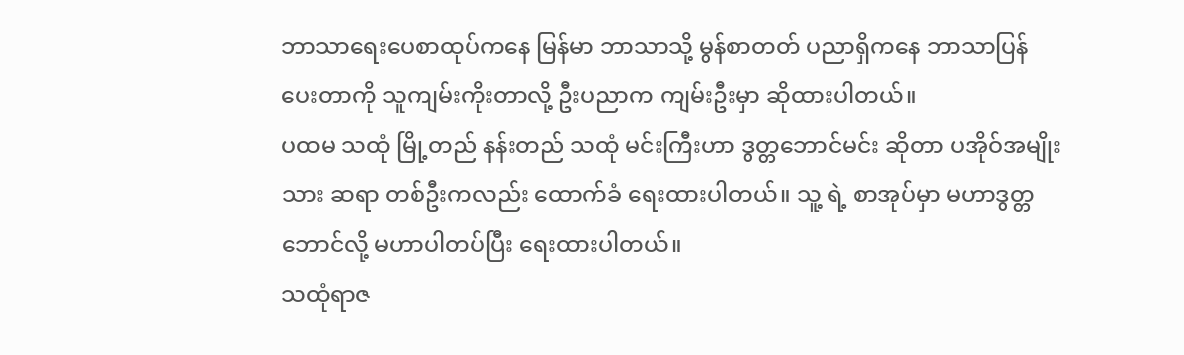ဘာသာရေးပေစာထုပ်ကနေ မြန်မာ ဘာသာသို့ မွန်စာတတ် ပညာရှိကနေ ဘာသာပြန် ပေးတာကို သူကျမ်းကိုးတာလို့ ဦးပညာက ကျမ်းဦးမှာ ဆိုထားပါတယ်။
ပထမ သထုံ မြို့တည် နန်းတည် သထုံ မင်းကြီးဟာ ဒွတ္တဘောင်မင်း ဆိုတာ ပအိုဝ်အမျိုးသား ဆရာ တစ်ဦးကလည်း ထောက်ခံ ရေးထားပါတယ်။ သူ့ ရဲ့ စာအုပ်မှာ မဟာဒွတ္တဘောင်လို့ မဟာပါတပ်ပြီး ရေးထားပါတယ်။
သထုံရာဇ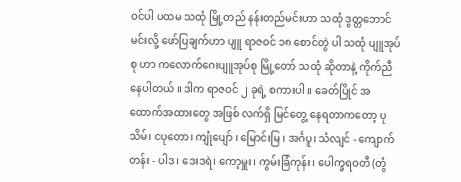ဝင်ပါ ပထမ သထုံ မြို့တည် နန်းတည်မင်းဟာ သထုံ ဒွတ္တဘောင်မင်းလို့ ဖော်ပြချက်ဟာ ပျူ ရာဇဝင် ၁၈ စောင်တွဲ ပါ သထုံ ပျူအုပ်စု ဟာ ကလောက်ဂေးပျူအုပ်စု မြို့တော် သထုံ ဆိုတာနဲ့ ကိုက်ညီနေပါတယ် ။ ဒါက ရာဇဝင် ၂ ခုရဲ့ စကားပါ ။ ခေတ်ပြိုင် အထောက်အထားတွေ အဖြစ် လက်ရှိ မြင်တွေ့ နေရတာကတော့ ပုသိမ်၊ ငပုတော၊ ကျုံပျော် ၊ မြောင်းမြ ၊ အင်္ဂပူ၊ သံလျင် - ကျောက်တန်း - ပါဒ၊ ဒေးဒရဲ၊ ကော့မှူး၊ ကွမ်းခြံကုန်း၊ ပေါက္ခရဝတီ (တွံ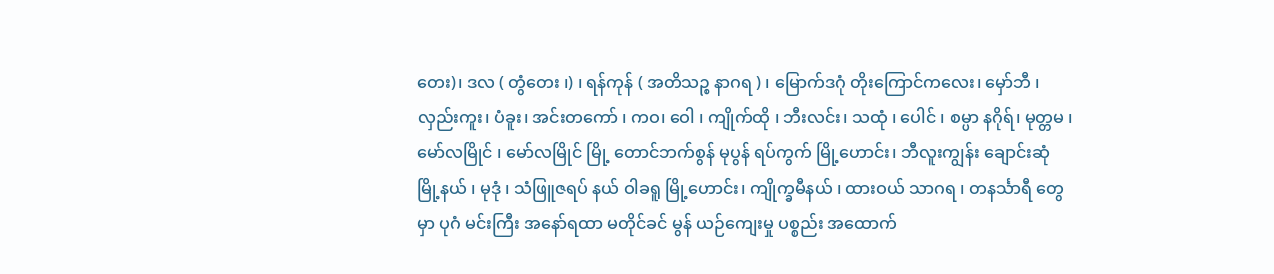တေး)၊ ဒလ ( တွံတေး ၊) ၊ ရန်ကုန် ( အတိသဉ္စ နာဂရ ) ၊ မြောက်ဒဂုံ တိုးကြောင်ကလေး၊ မှော်ဘီ ၊ လှည်းကူး၊ ပံခူး၊ အင်းတကော် ၊ ကဝ၊ ဝေါ ၊ ကျိုက်ထို ၊ ဘီးလင်း၊ သထုံ ၊ ပေါင် ၊ စမ္ပာ နဂိုရ်၊ မုတ္တမ ၊ မော်လမြိုင် ၊ မော်လမြိုင် မြို့ တောင်ဘက်စွန် မုပွန် ရပ်ကွက် မြို့ဟောင်း၊ ဘီလူးကျွန်း ချောင်းဆုံ မြို့နယ် ၊ မုဒုံ ၊ သံဖြူဇရပ် နယ် ဝါခရူ မြို့ဟောင်း၊ ကျိုက္ခမီနယ် ၊ ထားဝယ် သာဂရ ၊ တနင်္သာရီ တွေမှာ ပုဂံ မင်းကြီး အနော်ရထာ မတိုင်ခင် မွန် ယဉ်ကျေးမှု ပစ္စည်း အထောက်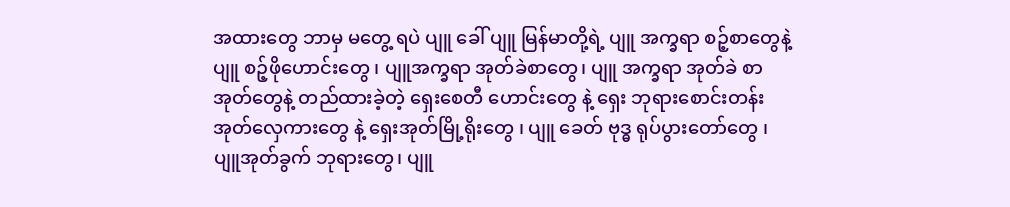အထားတွေ ဘာမှ မတွေ့ ရပဲ ပျူ ခေါ် ပျူ မြန်မာတို့ရဲ့ ပျူ အက္ခရာ စဉ့်စာတွေနဲ့ ပျူ စဉ့်ဖိုဟောင်းတွေ ၊ ပျူအက္ခရာ အုတ်ခဲစာတွေ၊ ပျူ အက္ခရာ အုတ်ခဲ စာ အုတ်တွေနဲ့ တည်ထားခဲ့တဲ့ ရှေးစေတီ ဟောင်းတွေ နဲ့ ရှေး ဘုရားစောင်းတန်း အုတ်လှေကားတွေ နဲ့ ရှေးအုတ်မြို့ရိုးတွေ ၊ ပျူ ခေတ် ဗုဒ္ဓ ရုပ်ပွားတော်တွေ ၊ ပျူအုတ်ခွက် ဘုရားတွေ၊ ပျူ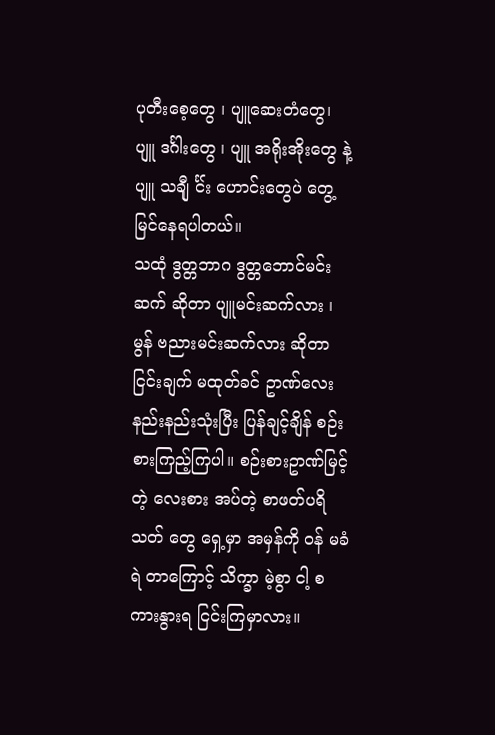ပုတီးစေ့တွေ ၊ ပျူဆေးတံတွေ၊ ပျူ ဒင်္ဂါးတွေ ၊ ပျူ အရိုးအိုးတွေ နဲ့ ပျူ သချီု င်္င်း ဟောင်းတွေပဲ တွေ့မြင်နေရပါတယ်။
သထုံ ဒွတ္တဘာဂ ဒွတ္တဘောင်မင်းဆက် ဆိုတာ ပျူမင်းဆက်လား ၊ မွန် ဗညားမင်းဆက်လား ဆိုတာ ငြင်းချက် မထုတ်ခင် ဥာဏ်လေး နည်းနည်းသုံးပြီး ပြန်ချင့်ချိန် စဉ်းစားကြည့်ကြပါ။ စဉ်းစားဥာဏ်မြင့်တဲ့ လေးစား အပ်တဲ့ စာဖတ်ပရိသတ် တွေ ရှေ့မှာ အမှန်ကို ဝန် မခံရဲ တာကြောင့် သိက္ခာ မဲ့စွာ ငါ့ စကားနွားရ ငြင်းကြမှာလား။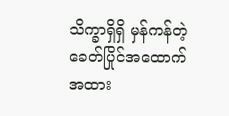သိက္ခာရှိရှိ မှန်ကန်တဲ့ ခေတ်ပြိုင်အထောက်အထား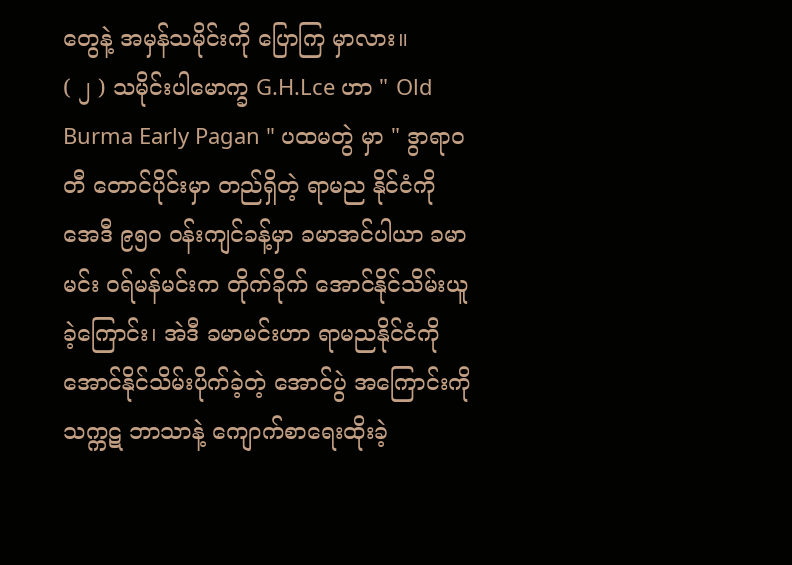တွေနဲ့ အမှန်သမိုင်းကို ပြောကြ မှာလား။
( ၂ ) သမိုင်းပါမောက္ခ G.H.Lce ဟာ " Old Burma Early Pagan " ပထမတွဲ မှာ " ဒွာရာဝတီ တောင်ပိုင်းမှာ တည်ရှိတဲ့ ရာမည နိုင်ငံကို အေဒီ ၉၅၀ ဝန်းကျင်ခန့်မှာ ခမာအင်ပါယာ ခမာမင်း ဝရ်မန်မင်းက တိုက်ခိုက် အောင်နိုင်သိမ်းယူ ခဲ့ကြောင်း၊ အဲဒီ ခမာမင်းဟာ ရာမညနိုင်ငံကို အောင်နိုင်သိမ်းပိုက်ခဲ့တဲ့ အောင်ပွဲ အကြောင်းကို သက္ကဋ ဘာသာနဲ့ ကျောက်စာရေးထိုးခဲ့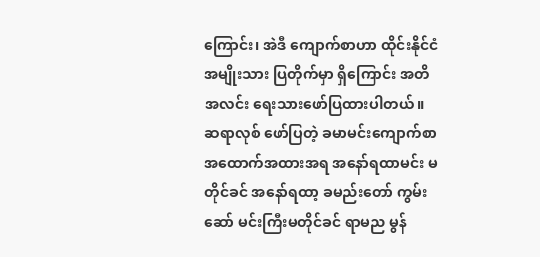ကြောင်း၊ အဲဒီ ကျောက်စာဟာ ထိုင်းနိုင်ငံ အမျိုးသား ပြတိုက်မှာ ရှိကြောင်း အတိအလင်း ရေးသားဖော်ပြထားပါတယ်။
ဆရာလုစ် ဖော်ပြတဲ့ ခမာမင်းကျောက်စာ အထောက်အထားအရ အနော်ရထာမင်း မတိုင်ခင် အနော်ရထာ့ ခမည်းတော် ကွမ်းဆော် မင်းကြီးမတိုင်ခင် ရာမည မွန်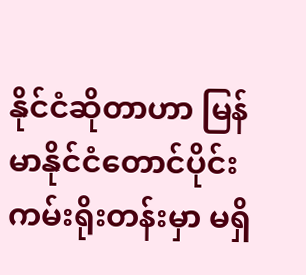နိုင်ငံဆိုတာဟာ မြန်မာနိုင်ငံတောင်ပိုင်း ကမ်းရိုးတန်းမှာ မရှိ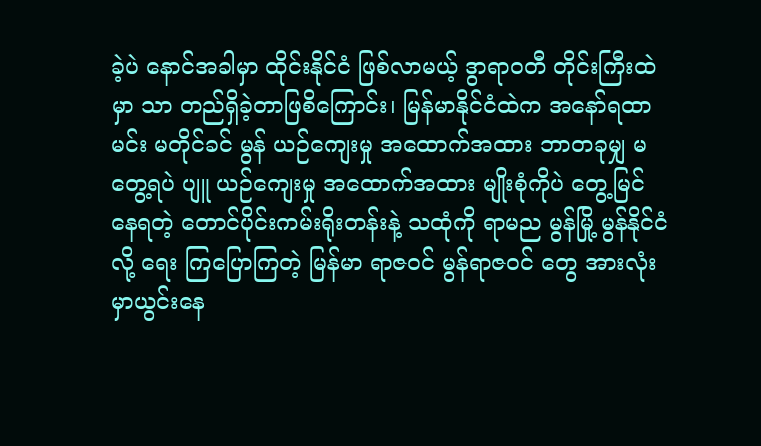ခဲ့ပဲ နောင်အခါမှာ ထိုင်းနိုင်ငံ ဖြစ်လာမယ့် ဒွာရာဝတီ တိုင်းကြီးထဲမှာ သာ တည်ရှိခဲ့တာဖြစိကြောင်း၊ မြန်မာနိုင်ငံထဲက အနော်ရထာမင်း မတိုင်ခင် မွန် ယဉ်ကျေးမှု အထောက်အထား ဘာတခုမျှ မတွေ့ရပဲ ပျူ ယဉ်ကျေးမှု အထောက်အထား မျိုးစုံကိုပဲ တွေ့မြင်နေရတဲ့ တောင်ပိုင်းကမ်းရိုးတန်းနဲ့ သထုံကို ရာမည မွန်မြို့ မွန်နိုင်ငံလို့ ရေး ကြပြောကြတဲ့ မြန်မာ ရာဇဝင် မွန်ရာဇဝင် တွေ အားလုံး မှာယွင်းနေ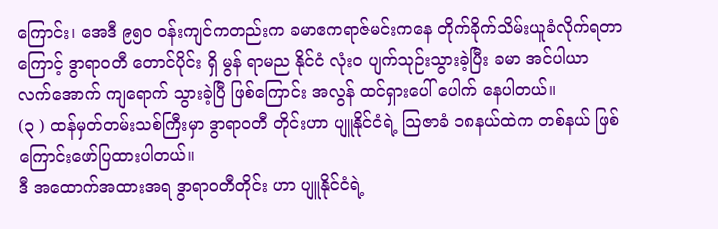ကြောင်း၊ အေဒီ ၉၅၀ ဝန်းကျင်ကတည်းက ခမာဧကရာဇ်မင်းကနေ တိုက်ခိုက်သိမ်းယူခံလိုက်ရတာကြောင့် ဒွာရာဝတီ တောင်ပိုင်း ရှိ မွန် ရာမည နိုင်ငံ လုံးဝ ပျက်သုဉ်းသွားခဲ့ပြီး ခမာ အင်ပါယာ လက်အောက် ကျရောက် သွားခဲ့ပြီ ဖြစ်ကြောင်း အလွန် ထင်ရှားပေါ် ပေါက် နေပါတယ်။
(၃ ) ထန်မှတ်တမ်းသစ်ကြီးမှာ ဒွာရာဝတီ တိုင်းဟာ ပျူနိုင်ငံရဲ့ သြဇာခံ ၁၈နယ်ထဲက တစ်နယ် ဖြစ်ကြောင်းဖော်ပြထားပါတယ်။
ဒီ အထောက်အထားအရ ဒွာရာဝတီတိုင်း ဟာ ပျူနိုင်ငံရဲ့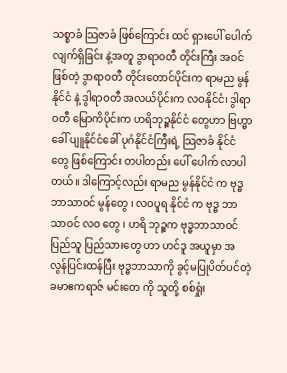သစ္စာခံ သြဇာခံ ဖြစ်ကြောင်း ထင် ရှားပေါ် ပေါက် လျက်ရှိခြင်း နဲ့အတူ ဒွာရာဝတီ တိုင်းကြီး အဝင်ဖြစ်တဲ့ ဒွာရာဝတီ တိုင်းတောင်ပိုင်းက ရာမည မွန် နိုင်ငံ နဲ့ ဒွါရာဝတီ အလယ်ပိုင်းက လဝနိုင်ငံ၊ ဒွါရာဝတီ မြောကိပိုင်းက ဟရိဘုဉ္စနိုင်ငံ တွေဟာ ဗြဟ္မာခေါ် ပျူနိုင်ငံခေါ် ပုဂံနိုင်ငံကြီးရဲ့ သြဇာခံ နိုင်ငံတွေ ဖြစ်ကြောင်း တပါတည်း ပေါ် ပေါက် လာပါတယ်။ ဒါကြောင့်လည်း ရာမည မွန်နိုင်ငံ က ဗုဒ္ဓဘာသာဝင် မွန်တွေ ၊ လဝပူရ နိုင်ငံ က ဗုဒ္ဓ ဘာသာဝင် လဝ တွေ ၊ ဟရိ ဘုဉ္စက ဗုဒ္ဓဘာသာဝင် ပြည်သူ ပြည်သားတွေ ဟာ ဟင်ဒူ အယူမှာ အလွန်ပြင်းထန်ပြီး ဗုဒ္ဓဘာသာကို ခွင့်မပြုပိတ်ပင်တဲ့ ခမာဧကရာဇ် မင်းတေ ကို သူတို့ စစ်ရှုံး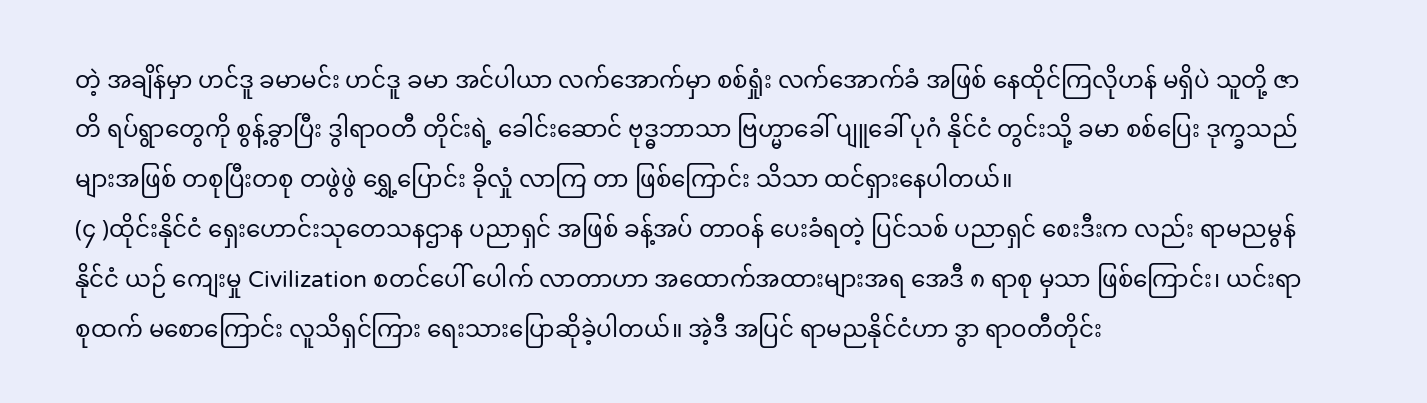တဲ့ အချိန်မှာ ဟင်ဒူ ခမာမင်း ဟင်ဒူ ခမာ အင်ပါယာ လက်အောက်မှာ စစ်ရှုံး လက်အောက်ခံ အဖြစ် နေထိုင်ကြလိုဟန် မရှိပဲ သူတို့ ဇာတိ ရပ်ရွာတွေကို စွန့်ခွာပြီး ဒွါရာဝတီ တိုင်းရဲ့ ခေါင်းဆောင် ဗုဒ္ဓဘာသာ ဗြဟ္မာခေါ် ပျူခေါ် ပုဂံ နိုင်ငံ တွင်းသို့ ခမာ စစ်ပြေး ဒုက္ခသည်များအဖြစ် တစုပြီးတစု တဖွဲဖွဲ ရွှေ့ပြောင်း ခိုလှုံ လာကြ တာ ဖြစ်ကြောင်း သိသာ ထင်ရှားနေပါတယ်။
(၄ )ထိုင်းနိုင်ငံ ရှေးဟောင်းသုတေသနဌာန ပညာရှင် အဖြစ် ခန့်အပ် တာဝန် ပေးခံရတဲ့ ပြင်သစ် ပညာရှင် စေးဒီးက လည်း ရာမညမွန် နိုင်ငံ ယဉ် ကျေးမှု Civilization စတင်ပေါ် ပေါက် လာတာဟာ အထောက်အထားများအရ အေဒီ ၈ ရာစု မှသာ ဖြစ်ကြောင်း၊ ယင်းရာစုထက် မစောကြောင်း လူသိရှင်ကြား ရေးသားပြောဆိုခဲ့ပါတယ်။ အဲ့ဒီ အပြင် ရာမညနိုင်ငံဟာ ဒွာ ရာဝတီတိုင်း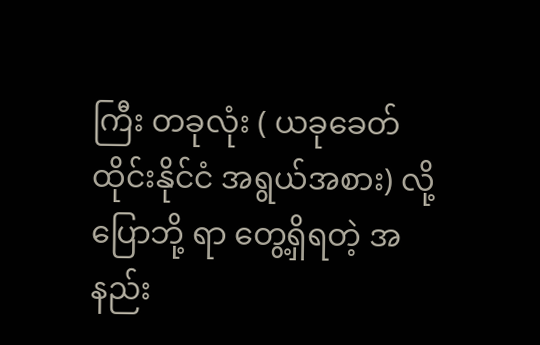ကြီး တခုလုံး ( ယခုခေတ် ထိုင်းနိုင်ငံ အရွယ်အစား) လို့ ပြောဘို့ ရာ တွေ့ရှိရတဲ့ အနည်း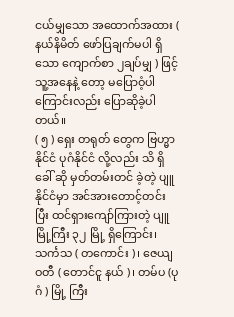ငယ်မျှသော အထောက်အထား ( နယ်နိမိတ် ဖော်ပြချက်မပါ ရှိသော ကျောက်စာ ၂ချပ်မျှ ) ဖြင့် သူ့အနေနဲ့ တော့ မပြောဝံ့ပါကြောင်းလည်း ပြောဆိုခဲ့ပါတယ်။
( ၅ ) ရှေး တရုတ် တွေက ဗြဟ္မာနိုင်ငံ ပုဂံနိုင်ငံ လို့လည်း သိ ရှိခေါ် ဆို မှတ်တမ်းတင် ခဲ့တဲ့ ပျူနိုင်ငံမှာ အင်အားတောင့်တင်းပြီး ထင်ရှားကျော်ကြားတဲ့ ပျူမြို့ကြီး ၃၂ မြို့ ရှိကြောင်း၊ သင်္ကသ ( တကောင်း )၊ ဇေယျဝတီ ( တောင်ငူ နယ် )၊ တမ်ပ (ပုဂံ ) မြို့ ကြီး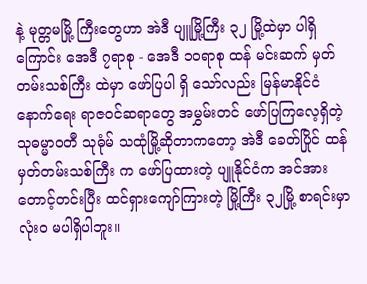နဲ့ မုတ္တမမြို့ ကြီးတွေဟာ အဲဒီ ပျူမြို့ကြီး ၃၂ မြို့ထဲမှာ ပါရှိကြောင်း အေဒီ ၇ရာစု - အေဒီ ၁၀ရာစု ထန် မင်းဆက် မှတ်တမ်းသစ်ကြီး ထဲမှာ ဖော်ပြပါ ရှိ သော်လည်း မြန်မာနိုင်ငံ နောက်ရေး ရာဇဝင်ဆရာတွေ အမွှမ်းတင် ဖော်ပြကြလေ့ရှိတဲ့ သုဓမ္မာဝတီ သုဓုံမ် သထုံမြို့ဆိုတာကတော့ အဲဒီ ခေတ်ပြိုင် ထန်မှတ်တမ်းသစ်ကြီး က ဖော်ပြထားတဲ့ ပျူနိုင်ငံက အင်အားတောင့်တင်းပြီး ထင်ရှားကျော်ကြားတဲ့ မြို့ကြီး ၃၂မြို့ စာရင်းမှာ လုံးဝ မပါရှိပါဘူး။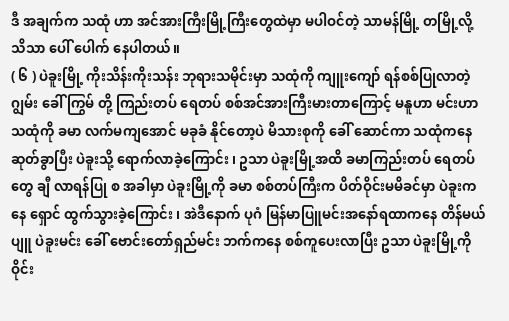ဒီ အချက်က သထုံ ဟာ အင်အားကြီးမြို့ကြီးတွေထဲမှာ မပါဝင်တဲ့ သာမန်မြို့ တမြို့လို့ သိသာ ပေါ် ပေါက် နေပါတယ်။
( ၆ ) ပဲခူးမြို့ ကိုးသိန်းကိုးသန်း ဘုရားသမိုင်းမှာ သထုံကို ကျူးကျော် ရန်စစ်ပြုလာတဲ့ ဂျွမ်း ခေါ် ကြွမ် တို့ ကြည်းတပ် ရေတပ် စစ်အင်အားကြီးမားတာကြောင့် မနူဟာ မင်းဟာ သထုံကို ခမာ လက်မကျအောင် မခုခံ နိုင်တော့ပဲ မိသားစုကို ခေါ် ဆောင်ကာ သထုံကနေ ဆုတ်ခွာပြီး ပဲခူးသို့ ရောက်လာခဲ့ကြောင်း ၊ ဥသာ ပဲခူးမြို့အထိ ခမာကြည်းတပ် ရေတပ်တွေ ချီ လာရန်ပြု စ အခါမှာ ပဲခူးမြို့ကို ခမာ စစ်တပ်ကြီးက ပိတ်ဝိုင်းမမိခင်မှာ ပဲခူးကနေ ရှောင် ထွက်သွားခဲ့ကြောင်း ၊ အဲဒီနောက် ပုဂံ မြန်မာပြူမင်းအနော်ရထာကနေ တိန်မယ် ပျူ ပဲခူးမင်း ခေါ် ဗောင်းတော်ရှည်မင်း ဘက်ကနေ စစ်ကူပေးလာပြီး ဥသာ ပဲခူးမြို့ကို ဝိုင်း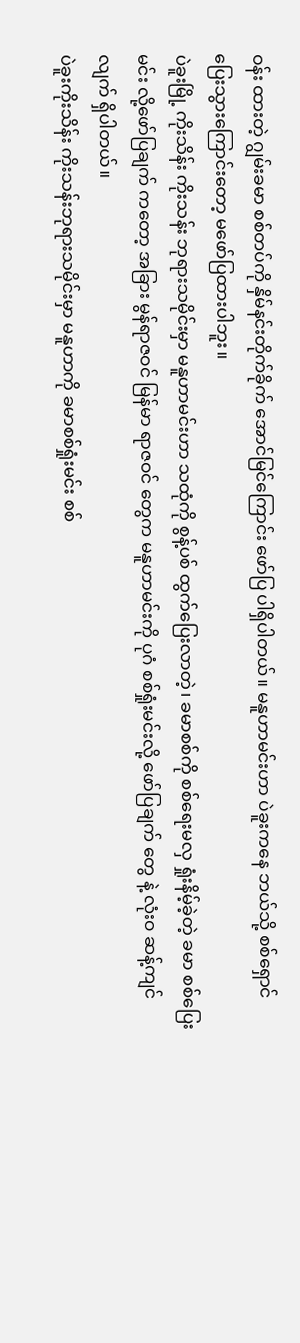ဝန်း ထားတဲ့ ဂျွမ်းခမာ စစ်တပ်ကို နှိမ်နင်းတိုက်ခိုက် အောင်မြင်ကြောင်း ဖော်ပြ ပါရှိပါတယ်။ မနူဟာမင်းဟာ ပဲခူးကနေ ဘယ်သို့ စစ်ရှောင် ပြေးသွားကြောင်းတော့ မဖော်ပြထားပါဘူး။
ပဲခူးမြို့ ကိုးသိန်း ကိုးသန်း ဘုရားသမိုင်းမှာ မနူဟာမင်းဟာ သထုံကို စွန့်ပစ် ထွက်ပြေးလာတဲ့၊ ခမာစစ်ကို စစ်ရေးမလှ ရှုံးနိမ့်ခဲ့တဲ့ ခမာ စစ်ပြေးမင်း လို့ဖော်ပြချက် ကတော့ အခြား မွန်ရာဇဝင် မြန်မာ ရာဇဝင် တွေက မနူဟာမင်းကို ပုဂံ စစ်ရှုံးမင်းလို့ ဖော်ပြချက် တွေ နဲ့ လုံးဝ ဆန့်ကျင်လျက် ရှိပါတယ်။
ပဲခူးကိုးသိန်း ကိုးသန်းဘုရားသမိုင်းမှာ မနူဟာကို ခမာစစ်ရှုံးမင်း စစ်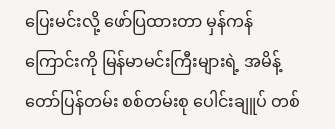ပြေးမင်းလို့ ဖော်ပြထားတာ မှန်ကန်ကြောင်းကို မြန်မာမင်းကြီးများရဲ့ အမိန့်တော်ပြန်တမ်း စစ်တမ်းစု ပေါင်းချူပ် တစ်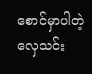စောင်မှာပါတဲ့ လှေသင်း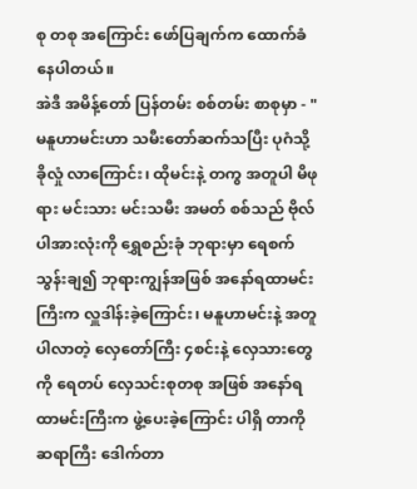စု တစု အကြောင်း ဖော်ပြချက်က ထောက်ခံနေပါတယ်။
အဲဒီ အမိန့်တော် ပြန်တမ်း စစ်တမ်း စာစုမှာ - " မနူဟာမင်းဟာ သမီးတော်ဆက်သပြီး ပုဂံသို့ ခိုလှုံ လာကြောင်း၊ ထိုမင်းနဲ့ တကွ အတူပါ မိဖုရား မင်းသား မင်းသမီး အမတ် စစ်သည် ဗိုလ်ပါအားလုံးကို ရွှေစည်းခုံ ဘုရားမှာ ရေစက်သွန်းချ၍ ဘုရားကျွန်အဖြစ် အနော်ရထာမင်းကြီးက လှူဒါန်းခဲ့ကြောင်း၊ မနူဟာမင်းနဲ့ အတူပါလာတဲ့ လှေတော်ကြီး ၄စင်းနဲ့ လှေသားတွေကို ရေတပ် လှေသင်းစုတစု အဖြစ် အနော်ရထာမင်းကြီးက ဖွဲ့ပေးခဲ့ကြောင်း ပါရှိ တာကို ဆရာကြီး ဒေါက်တာ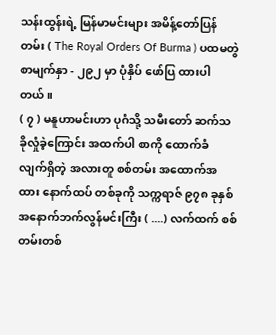သန်းထွန်းရဲ့ မြန်မာမင်းများ အမိန့်တော်ပြန်တမ်း ( The Royal Orders Of Burma ) ပထမတွဲ စာမျက်နှာ - ၂၉၂ မှာ ပုံနှိပ် ဖော်ပြ ထားပါတယ်။
( ၇ ) မနူဟာမင်းဟာ ပုဂံသို့ သမီးတော် ဆက်သ ခိုလှုံခဲ့ကြောင်း အထက်ပါ စာကို ထောက်ခံ လျက်ရှိတဲ့ အလားတူ စစ်တမ်း အထောက်အထား နောက်ထပ် တစ်ခုကို သက္ကရာဇ် ၉၇၈ ခုနှစ် အနောက်ဘက်လွန်မင်းကြီး ( ....) လက်ထက် စစ်တမ်းတစ်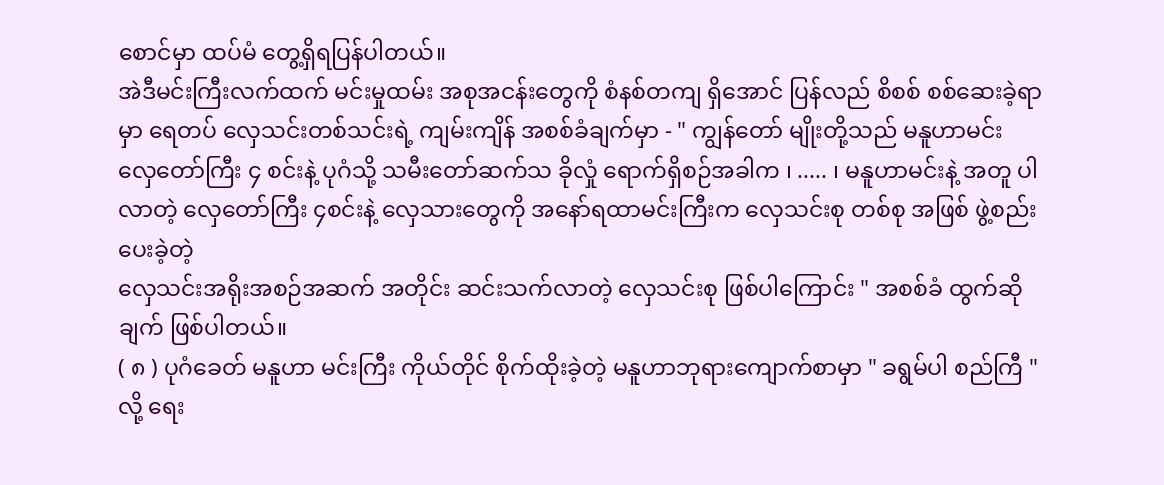စောင်မှာ ထပ်မံ တွေ့ရှိရပြန်ပါတယ်။
အဲဒီမင်းကြီးလက်ထက် မင်းမှုထမ်း အစုအငန်းတွေကို စံနစ်တကျ ရှိအောင် ပြန်လည် စိစစ် စစ်ဆေးခဲ့ရာမှာ ရေတပ် လှေသင်းတစ်သင်းရဲ့ ကျမ်းကျိန် အစစ်ခံချက်မှာ - " ကျွန်တော် မျိုးတို့သည် မနူဟာမင်း လှေတော်ကြီး ၄ စင်းနဲ့ ပုဂံသို့ သမီးတော်ဆက်သ ခိုလှုံ ရောက်ရှိစဉ်အခါက ၊ ..... ၊ မနူဟာမင်းနဲ့ အတူ ပါလာတဲ့ လှေတော်ကြီး ၄စင်းနဲ့ လှေသားတွေကို အနော်ရထာမင်းကြီးက လှေသင်းစု တစ်စု အဖြစ် ဖွဲ့စည်း ပေးခဲ့တဲ့
လှေသင်းအရိုးအစဉ်အဆက် အတိုင်း ဆင်းသက်လာတဲ့ လှေသင်းစု ဖြစ်ပါကြောင်း " အစစ်ခံ ထွက်ဆို ချက် ဖြစ်ပါတယ်။
( ၈ ) ပုဂံခေတ် မနူဟာ မင်းကြီး ကိုယ်တိုင် စိုက်ထိုးခဲ့တဲ့ မနူဟာဘုရားကျောက်စာမှာ " ခရွမ်ပါ စည်ကြီ " လို့ ရေး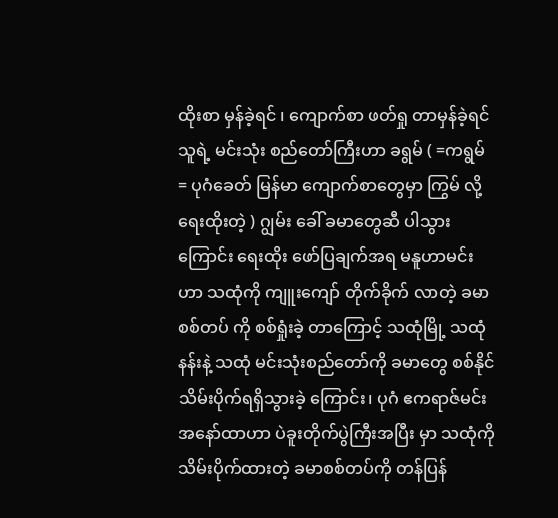ထိုးစာ မှန်ခဲ့ရင် ၊ ကျောက်စာ ဖတ်ရှု တာမှန်ခဲ့ရင် သူရဲ့ မင်းသုံး စည်တော်ကြီးဟာ ခရွမ် ( =ကရွမ် = ပုဂံခေတ် မြန်မာ ကျောက်စာတွေမှာ ကြွမ် လို့ရေးထိုးတဲ့ ) ဂျွမ်း ခေါ် ခမာတွေဆီ ပါသွားကြောင်း ရေးထိုး ဖော်ပြချက်အရ မနူဟာမင်းဟာ သထုံကို ကျူးကျော် တိုက်ခိုက် လာတဲ့ ခမာစစ်တပ် ကို စစ်ရှုံးခဲ့ တာကြောင့် သထုံမြို့ သထုံနန်းနဲ့ သထုံ မင်းသုံးစည်တော်ကို ခမာတွေ စစ်နိုင်သိမ်းပိုက်ရရှိသွားခဲ့ ကြောင်း၊ ပုဂံ ဧကရာဇ်မင်း အနော်ထာဟာ ပဲခူးတိုက်ပွဲကြီးအပြီး မှာ သထုံကို သိမ်းပိုက်ထားတဲ့ ခမာစစ်တပ်ကို တန်ပြန်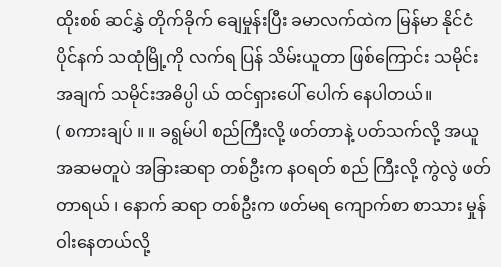ထိုးစစ် ဆင်နွှဲ တိုက်ခိုက် ချေမှုန်းပြီး ခမာလက်ထဲက မြန်မာ နိုင်ငံ ပိုင်နက် သထုံမြို့ကို လက်ရ ပြန် သိမ်းယူတာ ဖြစ်ကြောင်း သမိုင်းအချက် သမိုင်းအဓိပ္ပါ ယ် ထင်ရှားပေါ် ပေါက် နေပါတယ်။
( စကားချပ် ။ ။ ခရွမ်ပါ စည်ကြီးလို့ ဖတ်တာနဲ့ ပတ်သက်လို့ အယူအဆမတူပဲ အခြားဆရာ တစ်ဦးက နဝရတ် စည် ကြီးလို့ ကွဲလွဲ ဖတ်တာရယ် ၊ နောက် ဆရာ တစ်ဦးက ဖတ်မရ ကျောက်စာ စာသား မှုန်ဝါးနေတယ်လို့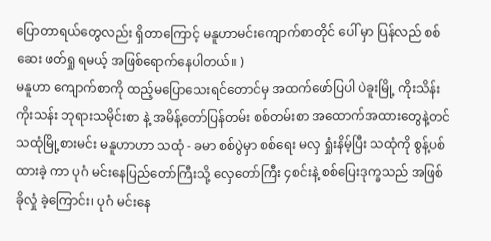ပြောတာရယ်တွေလည်း ရှိတာကြောင့် မနူဟာမင်းကျောက်စာတိုင် ပေါ် မှာ ပြန်လည် စစ်ဆေး ဖတ်ရှု ရမယ့် အဖြစ်ရောက်နေပါတယ်။ )
မနူဟာ ကျောက်စာကို ထည့်မပြောသေးရင်တောင်မှ အထက်ဖော်ပြပါ ပဲခူးမြို့ ကိုးသိန်းကိုးသန်း ဘုရားသမိုင်းစာ နဲ့ အမိန့်တော်ပြန်တမ်း စစ်တမ်းစာ အထောက်အထားတွေနဲ့တင် သထုံမြို့စားမင်း မနူဟာဟာ သထုံ - ခမာ စစ်ပွဲမှာ စစ်ရေး မလှ ရှုံးနိမ့်ပြီး သထုံကို စွန့်ပစ်ထားခဲ့ ကာ ပုဂံ မင်းနေပြည်တော်ကြီးသို့ လှေတော်ကြီး ၄စင်းနဲ့ စစ်ပြေးဒုက္ခသည် အဖြစ် ခိုလှုံ ခဲ့ကြောင်း၊ ပုဂံ မင်းနေ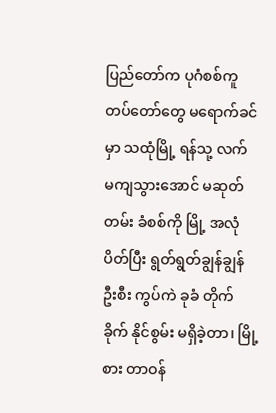ပြည်တော်က ပုဂံစစ်ကူ တပ်တော်တွေ မရောက်ခင်မှာ သထုံမြို့ ရန်သု့ လက် မကျသွားအောင် မဆုတ်တမ်း ခံစစ်ကို မြို့ အလုံပိတ်ပြီး ရွတ်ရွတ်ချွန်ချွန် ဦးစီး ကွပ်ကဲ ခုခံ တိုက်ခိုက် နိုင်စွမ်း မရှိခဲ့တာ၊ မြို့စား တာဝန်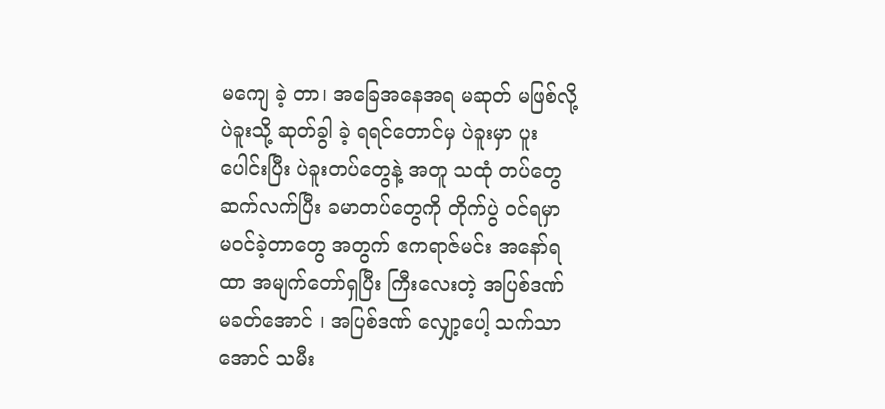မကျေ ခဲ့ တာ၊ အခြေအနေအရ မဆုတ် မဖြစ်လို့ ပဲခူးသို့ ဆုတ်ခွါ ခဲ့ ရရင်တောင်မှ ပဲခူးမှာ ပူးပေါင်းပြီး ပဲခူးတပ်တွေနဲ့ အတူ သထုံ တပ်တွေ ဆက်လက်ပြီး ခမာတပ်တွေကို တိုက်ပွဲ ဝင်ရမှာ မဝင်ခဲ့တာတွေ အတွက် ဧကရာဇ်မင်း အနော်ရထာ အမျက်တော်ရှပြီး ကြီးလေးတဲ့ အပြစ်ဒဏ် မခတ်အောင် ၊ အပြစ်ဒဏ် လျှော့ပေါ့ သက်သာအောင် သမီး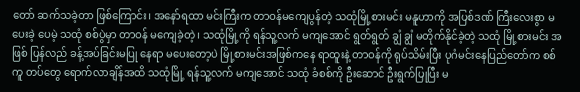တော် ဆက်သခဲ့တာ ဖြစ်ကြောင်း၊ အနော်ရထာ မင်းကြီးက တာဝန်မကျေပွန်တဲ့ သထုံမြို့စားမင်း မနူဟာကို အပြစ်ဒဏ် ကြီးလေးစွာ မပေးခဲ့ ပေမဲ့ သထုံ စစ်ပွဲမှာ တာဝန် မကျေခဲ့တဲ့ ၊ သထုံမြို့ကို ရန်သူ့လက် မကျအောင် ရွတ်ရွတ် ချွံ ချွံ မတိုက်နိုင်ခဲ့တဲ့ သထုံ မြို့စားမင်း အဖြစ် ပြန်လည် ခန့်အပ်ခြင်းမပြု နေရာ မပေးတော့ပဲ မြို့စားမင်းအဖြစ်ကနေ ရာထူးနဲ့ တာဝန်ကို ရုပ်သိမ်းပြီး ပုဂံမင်းနေပြည်တော်က စစ်ကူ တပ်တွေ ရောက်လာချိန်အထိ သထုံမြို့ ရန်သူ့လက် မကျအောင် သထုံ ခံစစ်ကို ဦးဆောင် ဦးရွက်ပြုပြီး မ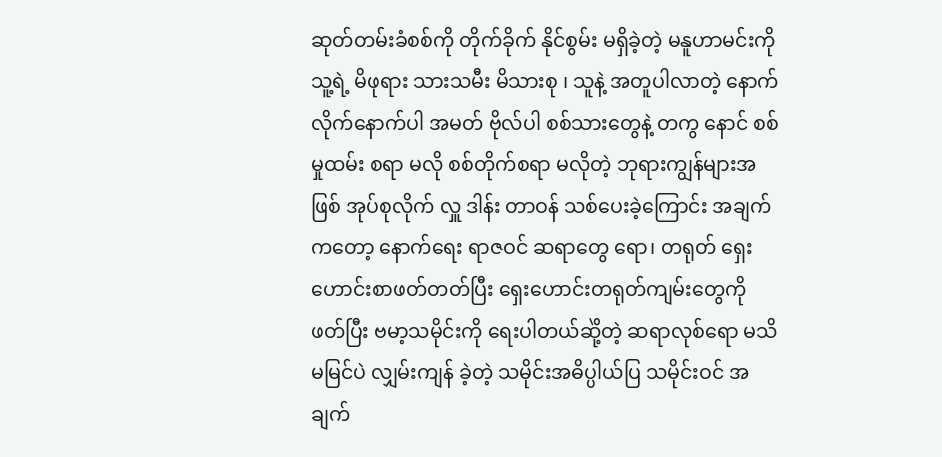ဆုတ်တမ်းခံစစ်ကို တိုက်ခိုက် နိုင်စွမ်း မရှိခဲ့တဲ့ မနူဟာမင်းကို သူ့ရဲ့ မိဖုရား သားသမီး မိသားစု ၊ သူနဲ့ အတူပါလာတဲ့ နောက်လိုက်နောက်ပါ အမတ် ဗိုလ်ပါ စစ်သားတွေနဲ့ တကွ နောင် စစ်မှုထမ်း စရာ မလို စစ်တိုက်စရာ မလိုတဲ့ ဘုရားကျွန်များအဖြစ် အုပ်စုလိုက် လှူ ဒါန်း တာဝန် သစ်ပေးခဲ့ကြောင်း အချက်ကတော့ နောက်ရေး ရာဇဝင် ဆရာတွေ ရော၊ တရုတ် ရှေးဟောင်းစာဖတ်တတ်ပြီး ရှေးဟောင်းတရုတ်ကျမ်းတွေကို ဖတ်ပြီး ဗမာ့သမိုင်းကို ရေးပါတယ်ဆိုဲ့တဲ့ ဆရာလုစ်ရော မသိမမြင်ပဲ လျှမ်းကျန် ခဲ့တဲ့ သမိုင်းအဓိပ္ပါယ်ပြ သမိုင်းဝင် အချက်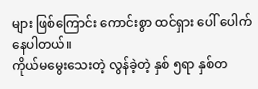များ ဖြစ်ကြောင်း ကောင်းစွာ ထင်ရှား ပေါ် ပေါက် နေပါတယ်။
ကိုယ်မမွေးသေးတဲ့ လွန်ခဲ့တဲ့ နှစ် ၅ရာ နှစ်တ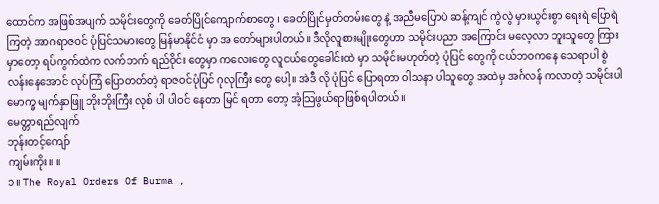ထောင်က အဖြစ်အပျက် သမိုင်းတွေကို ခေတ်ပြိုင်ကျောက်စာတွေ ၊ ခေတ်ပြိုင်မှတ်တမ်းတွေ နဲ့ အညီမပြောပဲ ဆန့်ကျင် ကွဲလွဲ မှားယွင်းစွာ ရေးရဲ ပြောရဲ ကြတဲ့ အာဂရာဇဝင် ပုံပြင်သမားတွေ မြန်မာနိုင်ငံ မှာ အ တော်များပါတယ်။ ဒီလိုလူစားမျိုးတွေဟာ သမိုင်းပညာ အကြောင်း မလေ့လာ ဘူးသူတွေ ကြားမှာတော့ ရပ်ကွက်ထဲက လက်ဘက် ရည်ဝိုင်း တွေမှာ ကလေးတွေ လူငယ်တွေခေါင်းထဲ မှာ သမိုင်းမဟုတ်တဲ့ ပုံပြင် တွေကို ငယ်ဘဝကနေ သေရာပါ စွဲလန်းနေအောင် လုပ်ကြံ ပြောတတ်တဲ့ ရာဇဝင်ပုံပြင် ဂုလုကြီး တွေ ပေါ့။ အဲဒီ လို ပုံပြင် ပြောရတာ ဝါသနာ ပါသူတွေ အထဲမှ အင်္ဂလန် ကလာတဲ့ သမိုင်းပါမောက္ခ မျက်နှာဖြူ ဘိုးဘိုးကြီး လုစ် ပါ ပါဝင် နေတာ မြင် ရတာ တော့ အံ့သြဖွယ်ရာဖြစ်ရပါတယ်။
မေတ္တာရည်လျက်
ဘုန်းတင့်ကျော်
ကျမ်းကိုး။ ။
၁။ The Royal Orders Of Burma ,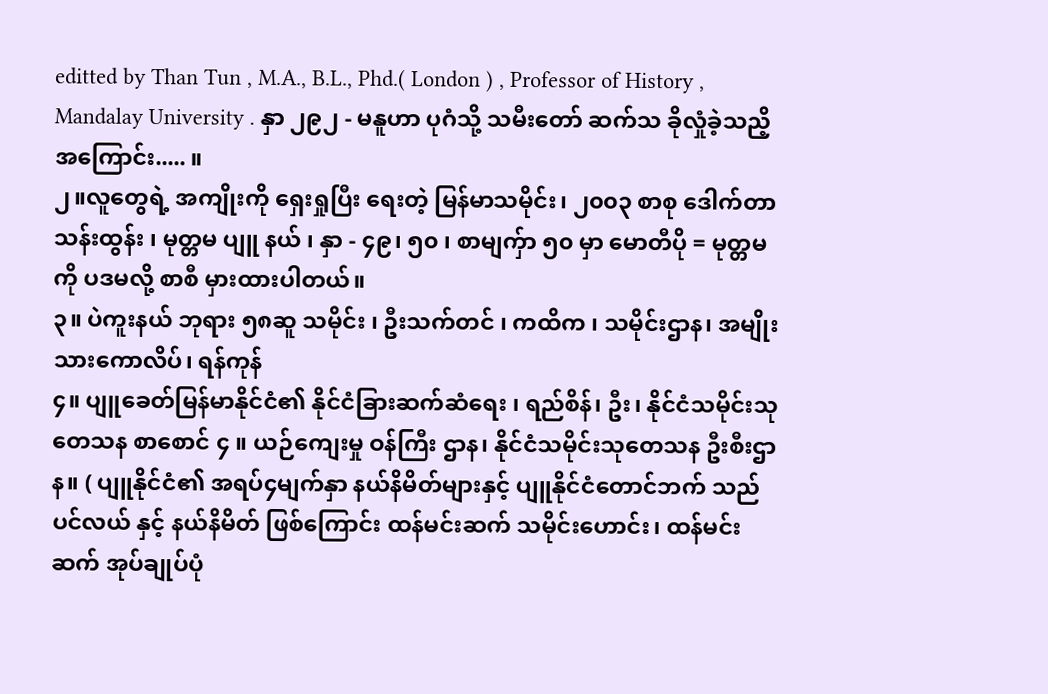editted by Than Tun , M.A., B.L., Phd.( London ) , Professor of History , Mandalay University . နှာ ၂၉၂ - မနူဟာ ပုဂံသို့ သမီးတော် ဆက်သ ခိုလှုံခဲ့သညိ့ အကြောင်း..... ။
၂။လူတွေရဲ့ အကျိုးကို ရှေးရှုပြီး ရေးတဲ့ မြန်မာသမိုင်း၊ ၂၀၀၃ စာစု ဒေါက်တာသန်းထွန်း ၊ မုတ္တမ ပျူ နယ် ၊ နှာ - ၄၉၊ ၅၀ ၊ စာမျက်ှာ ၅၀ မှာ မောတီပို = မုတ္တမ ကို ပဒမလို့ စာစီ မှားထားပါတယ်။
၃။ ပဲကူးနယ် ဘုရား ၅၈ဆူ သမိုင်း ၊ ဦးသက်တင် ၊ ကထိက ၊ သမိုင်းဌာန၊ အမျိုးသားကောလိပ်၊ ရန်ကုန်
၄။ ပျူခေတ်မြန်မာနိုင်ငံ၏ နိုင်ငံခြားဆက်ဆံရေး ၊ ရည်စိန်၊ ဦး၊ နိုင်ငံသမိုင်းသုတေသန စာစောင် ၄ ။ ယဉ်ကျေးမှု ဝန်ကြီး ဌာန၊ နိုင်ငံသမိုင်းသုတေသန ဦးစီးဌာန။ ( ပျူနိုင်ငံ၏ အရပ်၄မျက်နှာ နယ်နိမိတ်များနှင့် ပျူနိုင်ငံတောင်ဘက် သည် ပင်လယ် နှင့် နယ်နိမိတ် ဖြစ်ကြောင်း ထန်မင်းဆက် သမိုင်းဟောင်း၊ ထန်မင်းဆက် အုပ်ချုပ်ပုံ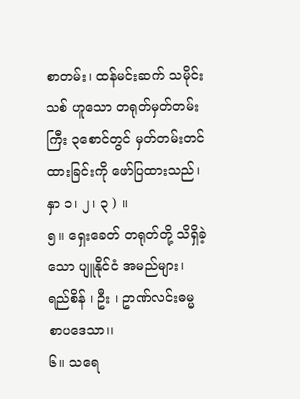စာတမ်း၊ ထန်မင်းဆက် သမိုင်းသစ် ဟူသော တရုတ်မှတ်တမ်း ကြီး ၃စောင်တွင် မှတ်တမ်းတင်ထားခြင်းကို ဖော်ပြထားသည်၊ နှာ ၁၊ ၂၊ ၃ ) ။
၅။ ရှေးခေတ် တရုတ်တို့ သိရှိခဲ့သော ပျူနိုင်ငံ အမည်များ၊ ရည်စိန် ၊ ဦး ၊ ဥာဏ်လင်းဓမ္မ စာပဒေသာ၊၊
၆။ သရေ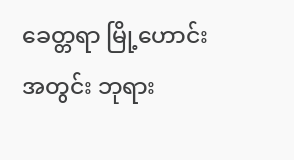ခေတ္တရာ မြို့ဟောင်းအတွင်း ဘုရား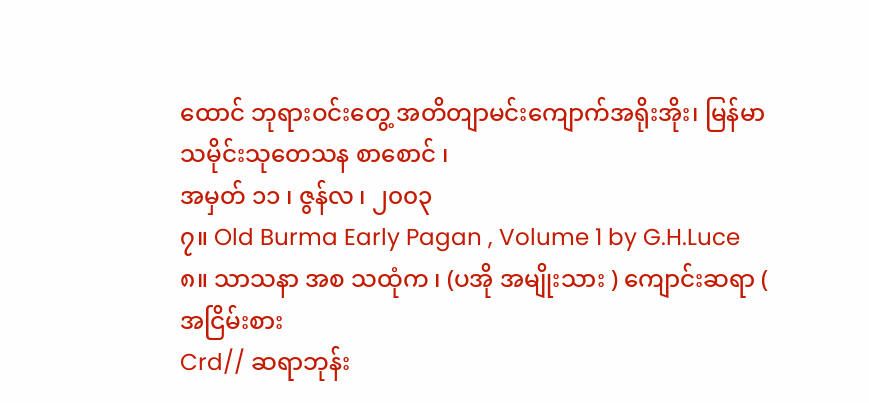ထောင် ဘုရားဝင်းတွေ့ အတိတျာမင်းကျောက်အရိုးအိုး၊ မြန်မာသမိုင်းသုတေသန စာစောင် ၊
အမှတ် ၁၁ ၊ ဇွန်လ ၊ ၂၀၀၃
၇။ Old Burma Early Pagan , Volume 1 by G.H.Luce
၈။ သာသနာ အစ သထုံက ၊ (ပအို အမျိုးသား ) ကျောင်းဆရာ ( အငြိမ်းစား
Crd// ဆရာဘုန်း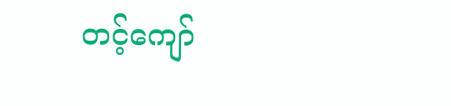တင့်ကျော်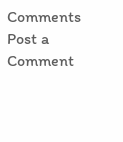Comments
Post a Comment